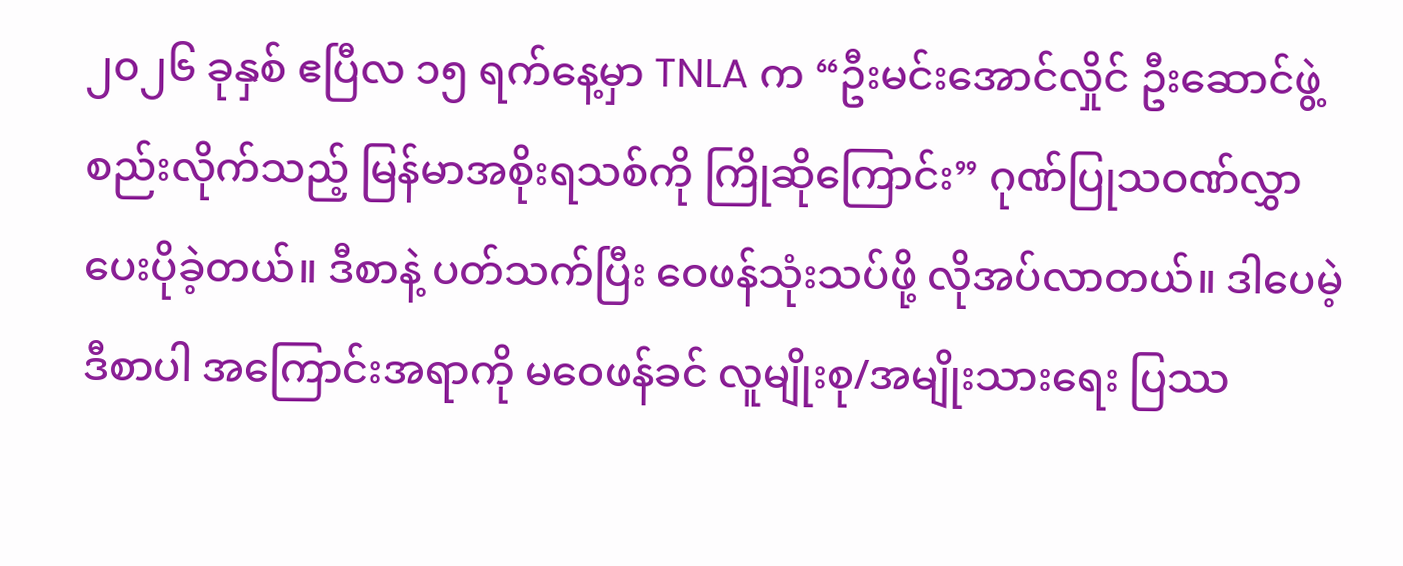၂၀၂၆ ခုနှစ် ဧပြီလ ၁၅ ရက်နေ့မှာ TNLA က “ဦးမင်းအောင်လှိုင် ဦးဆောင်ဖွဲ့စည်းလိုက်သည့် မြန်မာအစိုးရသစ်ကို ကြိုဆိုကြောင်း” ဂုဏ်ပြုသဝဏ်လွှာ ပေးပိုခဲ့တယ်။ ဒီစာနဲ့ ပတ်သက်ပြီး ဝေဖန်သုံးသပ်ဖို့ လိုအပ်လာတယ်။ ဒါပေမဲ့ ဒီစာပါ အကြောင်းအရာကို မဝေဖန်ခင် လူမျိုးစု/အမျိုးသားရေး ပြဿ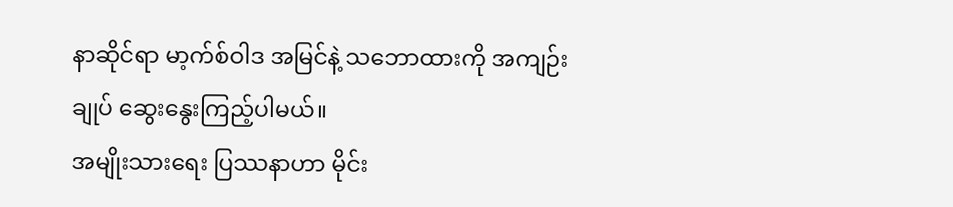နာဆိုင်ရာ မာ့က်စ်ဝါဒ အမြင်နဲ့ သဘောထားကို အကျဉ်းချုပ် ဆွေးနွေးကြည့်ပါမယ်။
အမျိုးသားရေး ပြဿနာဟာ မိုင်း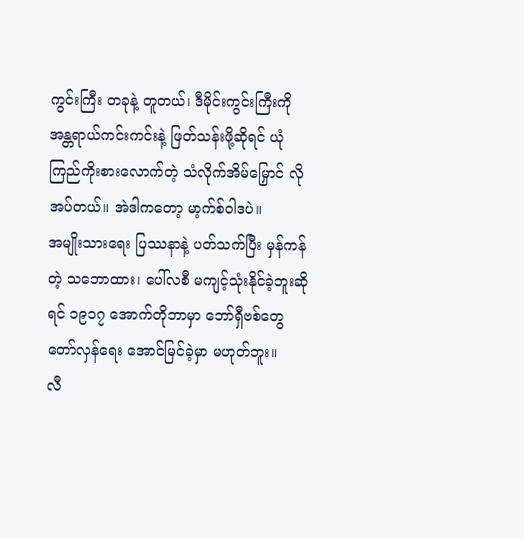ကွင်းကြီး တခုနဲ့ တူတယ်၊ ဒီမိုင်းကွင်းကြီးကို အန္တရာယ်ကင်းကင်းနဲ့ ဖြတ်သန်းဖို့ဆိုရင် ယုံကြည်ကိုးစားလောက်တဲ့ သံလိုက်အိမ်မြှောင် လိုအပ်တယ်။ အဲဒါကတော့ မာ့က်စ်ဝါဒပဲ။
အမျိုးသားရေး ပြဿနာနဲ့ ပတ်သက်ပြီး မှန်ကန်တဲ့ သဘောထား၊ ပေါ်လစီ မကျင့်သုံးနိုင်ခဲ့ဘူးဆိုရင် ၁၉၁၇ အောက်တိုဘာမှာ ဘော်ရှီဗစ်တွေ တော်လှန်ရေး အောင်မြင်ခဲ့မှာ မဟုတ်ဘူး။
လီ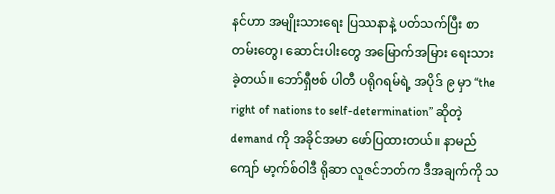နင်ဟာ အမျိုးသားရေး ပြဿနာနဲ့ ပတ်သက်ပြီး စာတမ်းတွေ၊ ဆောင်းပါးတွေ အမြောက်အမြား ရေးသားခဲ့တယ်။ ဘော်ရှီဗစ် ပါတီ ပရိုဂရမ်ရဲ့ အပိုဒ် ၉ မှာ “the right of nations to self-determination” ဆိုတဲ့ demand ကို အခိုင်အမာ ဖော်ပြထားတယ်။ နာမည်ကျော် မာ့က်စ်ဝါဒီ ရိုဆာ လူဇင်ဘတ်က ဒီအချက်ကို သ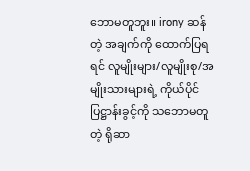ဘောမတူဘူး။ irony ဆန်တဲ့ အချက်ကို ထောက်ပြရရင် လူမျိုးများ/လူမျိုးစု/အမျိုးသားများရဲ့ ကိုယ်ပိုင်ပြဋ္ဌာန်းခွင့်ကို သဘောမတူတဲ့ ရိုဆာ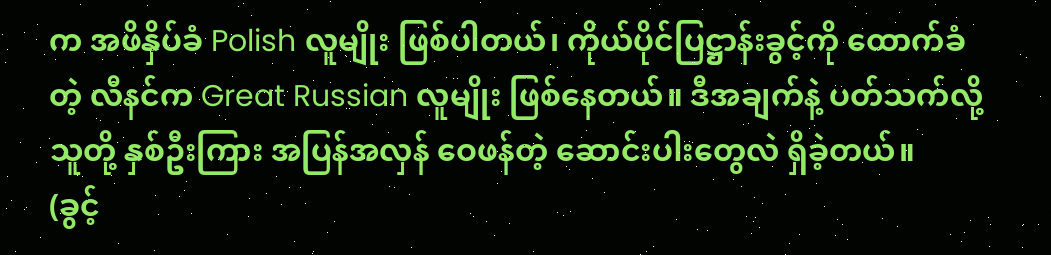က အဖိနှိပ်ခံ Polish လူမျိုး ဖြစ်ပါတယ်၊ ကိုယ်ပိုင်ပြဋ္ဌာန်းခွင့်ကို ထောက်ခံတဲ့ လီနင်က Great Russian လူမျိုး ဖြစ်နေတယ်။ ဒီအချက်နဲ့ ပတ်သက်လို့ သူတို့ နှစ်ဦးကြား အပြန်အလှန် ဝေဖန်တဲ့ ဆောင်းပါးတွေလဲ ရှိခဲ့တယ်။
(ခွင့်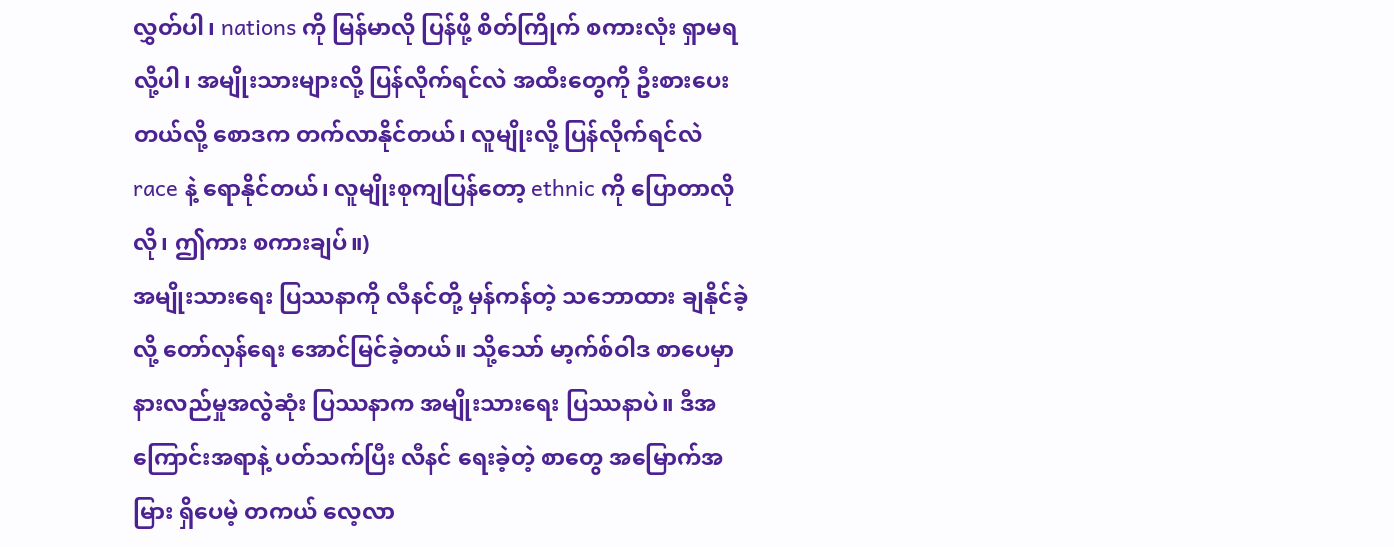လွှတ်ပါ၊ nations ကို မြန်မာလို ပြန်ဖို့ စိတ်ကြိုက် စကားလုံး ရှာမရလို့ပါ၊ အမျိုးသားများလို့ ပြန်လိုက်ရင်လဲ အထီးတွေကို ဦးစားပေးတယ်လို့ စောဒက တက်လာနိုင်တယ်၊ လူမျိုးလို့ ပြန်လိုက်ရင်လဲ race နဲ့ ရောနိုင်တယ်၊ လူမျိုးစုကျပြန်တော့ ethnic ကို ပြောတာလိုလို၊ ဤကား စကားချပ်။)
အမျိုးသားရေး ပြဿနာကို လီနင်တို့ မှန်ကန်တဲ့ သဘောထား ချနိုင်ခဲ့လို့ တော်လှန်ရေး အောင်မြင်ခဲ့တယ်။ သို့သော် မာ့က်စ်ဝါဒ စာပေမှာ နားလည်မှုအလွဲဆုံး ပြဿနာက အမျိုးသားရေး ပြဿနာပဲ။ ဒီအကြောင်းအရာနဲ့ ပတ်သက်ပြီး လီနင် ရေးခဲ့တဲ့ စာတွေ အမြောက်အမြား ရှိပေမဲ့ တကယ် လေ့လာ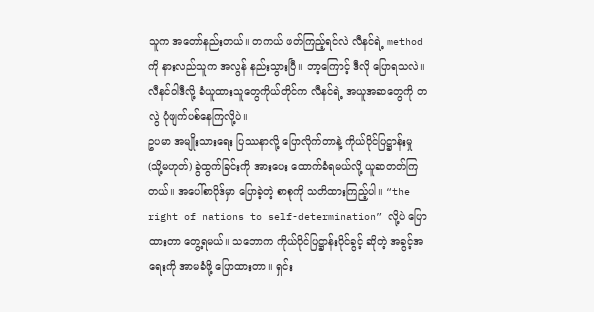သူက အတော်နည်းတယ်။ တကယ် ဖတ်ကြည့်ရင်လဲ လီနင်ရဲ့ method ကို နားလည်သူက အလွန် နည်းသွားပြီ။ ဘာ့ကြောင့် ဒီလို ပြောရသလဲ။ လီနင်ဝါဒီလို့ ခံယူထားသူတွေကိုယ်တိုင်က လီနင်ရဲ့ အယူအဆတွေကို တလွဲ ပုံဖျက်ပစ်နေကြလို့ပဲ။
ဥပမာ အမျိုးသားရေး ပြဿနာလို့ ပြောလိုက်တာနဲ့ ကိုယ်ပိုင်ပြဋ္ဌာန်းမှု (သို့မဟုတ်) ခွဲထွက်ခြင်းကို အားပေး ထောက်ခံရမယ်လို့ ယူဆတတ်ကြတယ်။ အပေါ်စာပိုဒ်မှာ ပြောခဲ့တဲ့ စာစုကို သတိထားကြည့်ပါ။ “the right of nations to self-determination” လို့ပဲ ပြောထားတာ တွေ့ရမယ်။ သဘောက ကိုယ်ပိုင်ပြဋ္ဌာန်းပိုင်ခွင့် ဆိုတဲ့ အခွင့်အရေးကို အာမခံဖို့ ပြောထားတာ။ ရှင်း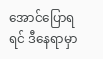အောင်ပြောရရင် ဒီနေရာမှာ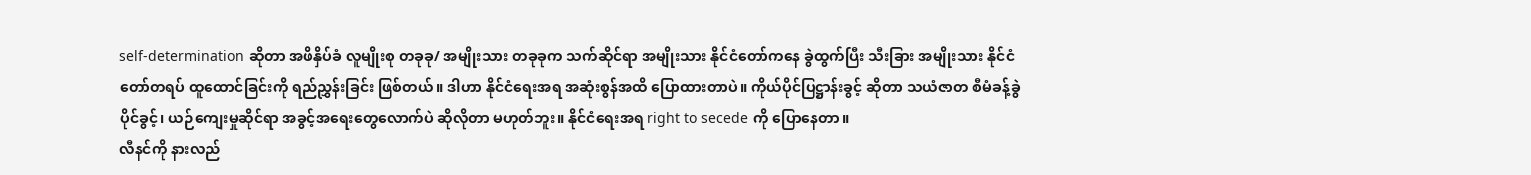self-determination ဆိုတာ အဖိနှိပ်ခံ လူမျိုးစု တခုခု/ အမျိုးသား တခုခုက သက်ဆိုင်ရာ အမျိုးသား နိုင်ငံတော်ကနေ ခွဲထွက်ပြီး သီးခြား အမျိုးသား နိုင်ငံတော်တရပ် ထူထောင်ခြင်းကို ရည်ညွှန်းခြင်း ဖြစ်တယ်။ ဒါဟာ နိုင်ငံရေးအရ အဆုံးစွန်အထိ ပြောထားတာပဲ။ ကိုယ်ပိုင်ပြဋ္ဌာန်းခွင့် ဆိုတာ သယံဇာတ စီမံခန့်ခွဲပိုင်ခွင့်၊ ယဉ်ကျေးမှုဆိုင်ရာ အခွင့်အရေးတွေလောက်ပဲ ဆိုလိုတာ မဟုတ်ဘူး။ နိုင်ငံရေးအရ right to secede ကို ပြောနေတာ။
လီနင်ကို နားလည်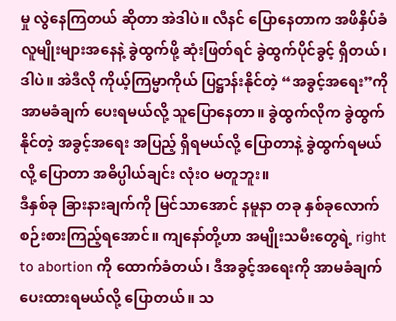မှု လွဲနေကြတယ် ဆိုတာ အဲဒါပဲ။ လီနင် ပြောနေတာက အဖိနှိပ်ခံ လူမျိုးများအနေနဲ့ ခွဲထွက်ဖို့ ဆုံးဖြတ်ရင် ခွဲထွက်ပိုင်ခွင့် ရှိတယ်၊ ဒါပဲ။ အဲဒီလို ကိုယ့်ကြမ္မာကိုယ် ပြဋ္ဌာန်းနိုင်တဲ့ “အခွင့်အရေး”ကို အာမခံချက် ပေးရမယ်လို့ သူပြောနေတာ။ ခွဲထွက်လိုက ခွဲထွက်နိုင်တဲ့ အခွင့်အရေး အပြည့် ရှိရမယ်လို့ ပြောတာနဲ့ ခွဲထွက်ရမယ်လို့ ပြောတာ အဓိပ္ပါယ်ချင်း လုံးဝ မတူဘူး။
ဒီနှစ်ခု ခြားနားချက်ကို မြင်သာအောင် နမူနာ တခု နှစ်ခုလောက် စဉ်းစားကြည့်ရအောင်။ ကျနော်တို့ဟာ အမျိုးသမီးတွေရဲ့ right to abortion ကို ထောက်ခံတယ်၊ ဒီအခွင့်အရေးကို အာမခံချက် ပေးထားရမယ်လို့ ပြောတယ်။ သ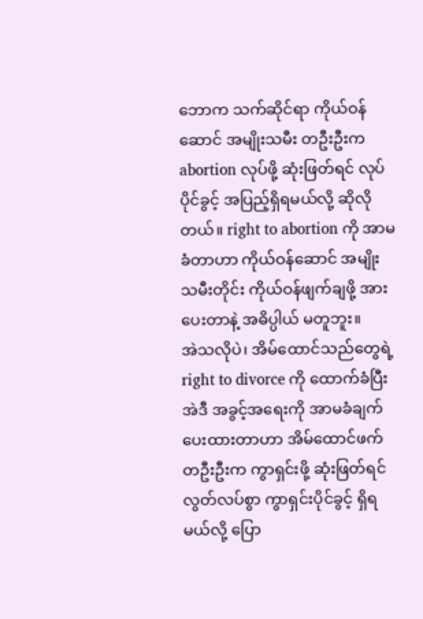ဘောက သက်ဆိုင်ရာ ကိုယ်ဝန်ဆောင် အမျိုးသမီး တဦးဦးက abortion လုပ်ဖို့ ဆုံးဖြတ်ရင် လုပ်ပိုင်ခွင့် အပြည့်ရှိရမယ်လို့ ဆိုလိုတယ်။ right to abortion ကို အာမခံတာဟာ ကိုယ်ဝန်ဆောင် အမျိုးသမီးတိုင်း ကိုယ်ဝန်ဖျက်ချဖို့ အားပေးတာနဲ့ အဓိပ္ပါယ် မတူဘူး။
အဲသလိုပဲ၊ အိမ်ထောင်သည်တွေရဲ့ right to divorce ကို ထောက်ခံပြီး အဲဒီ အခွင့်အရေးကို အာမခံချက် ပေးထားတာဟာ အိမ်ထောင်ဖက် တဦးဦးက ကွာရှင်းဖို့ ဆုံးဖြတ်ရင် လွတ်လပ်စွာ ကွာရှင်းပိုင်ခွင့် ရှိရမယ်လို့ ပြော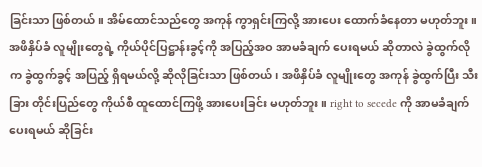ခြင်းသာ ဖြစ်တယ်။ အိမ်ထောင်သည်တွေ အကုန် ကွာရှင်းကြလို့ အားပေး ထောက်ခံနေတာ မဟုတ်ဘူး။
အဖိနှိပ်ခံ လူမျိုးတွေရဲ့ ကိုယ်ပိုင်ပြဋ္ဌာန်းခွင့်ကို အပြည့်အဝ အာမခံချက် ပေးရမယ် ဆိုတာလဲ ခွဲထွက်လိုက ခွဲထွက်ခွင့် အပြည့် ရှိရမယ်လို့ ဆိုလိုခြင်းသာ ဖြစ်တယ်၊ အဖိနှိပ်ခံ လူမျိုးတွေ အကုန် ခွဲထွက်ပြီး သီးခြား တိုင်းပြည်တွေ ကိုယ်စီ ထူထောင်ကြဖို့ အားပေးခြင်း မဟုတ်ဘူး။ right to secede ကို အာမခံချက် ပေးရမယ် ဆိုခြင်း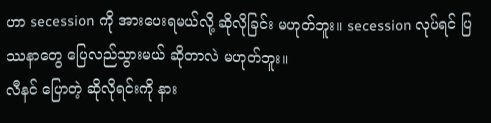ဟာ secession ကို အားပေးရမယ်လို့ ဆိုလိုခြင်း မဟုတ်ဘူး။ secession လုပ်ရင် ပြဿနာတွေ ပြေလည်သွားမယ် ဆိုတာလဲ မဟုတ်ဘူး။
လီနင် ပြောတဲ့ ဆိုလိုရင်းကို နား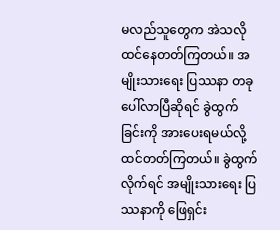မလည်သူတွေက အဲသလို ထင်နေတတ်ကြတယ်။ အမျိုးသားရေး ပြဿနာ တခု ပေါ်လာပြီဆိုရင် ခွဲထွက်ခြင်းကို အားပေးရမယ်လို့ ထင်တတ်ကြတယ်။ ခွဲထွက်လိုက်ရင် အမျိုးသားရေး ပြဿနာကို ဖြေရှင်း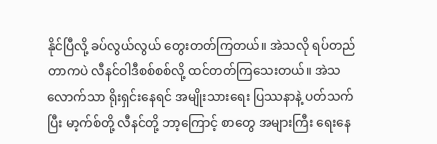နိုင်ပြီလို့ ခပ်လွယ်လွယ် တွေးတတ်ကြတယ်။ အဲသလို ရပ်တည်တာကပဲ လီနင်ဝါဒီစစ်စစ်လို့ ထင်တတ်ကြသေးတယ်။ အဲသလောက်သာ ရိုးရှင်းနေရင် အမျိုးသားရေး ပြဿနာနဲ့ ပတ်သက်ပြီး မာ့က်စ်တို့ လီနင်တို့ ဘာ့ကြောင့် စာတွေ အများကြီး ရေးနေ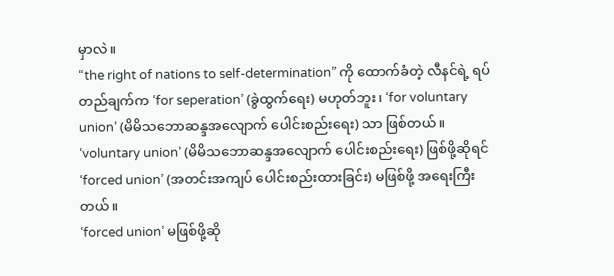မှာလဲ။
“the right of nations to self-determination” ကို ထောက်ခံတဲ့ လီနင်ရဲ့ ရပ်တည်ချက်က ‘for seperation’ (ခွဲထွက်ရေး) မဟုတ်ဘူး၊ ‘for voluntary union’ (မိမိသဘောဆန္ဒအလျောက် ပေါင်းစည်းရေး) သာ ဖြစ်တယ်။ ‘voluntary union’ (မိမိသဘောဆန္ဒအလျောက် ပေါင်းစည်းရေး) ဖြစ်ဖို့ဆိုရင် ‘forced union’ (အတင်းအကျပ် ပေါင်းစည်းထားခြင်း) မဖြစ်ဖို့ အရေးကြီးတယ်။
‘forced union’ မဖြစ်ဖို့ဆို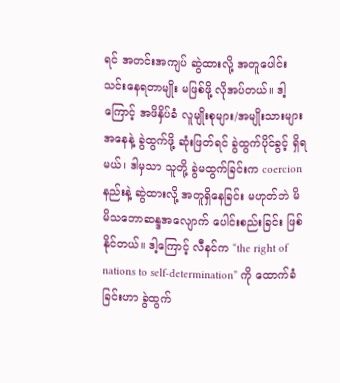ရင် အတင်းအကျပ် ဆွဲထားလို့ အတူပေါင်းသင်းနေရတာမျိုး မဖြစ်ဖို့ လိုအပ်တယ်။ ဒါ့ကြောင့် အဖိနှိပ်ခံ လူမျိုးစုများ/အမျိုးသားများအနေနဲ့ ခွဲထွက်ဖို့ ဆုံးဖြတ်ရင် ခွဲထွက်ပိုင်ခွင့် ရှိရမယ်၊ ဒါမှသာ သူတို့ ခွဲမထွက်ခြင်းက coercion နည်းနဲ့ ဆွဲထားလို့ အတူရှိနေခြင်း မဟုတ်ဘဲ မိမိသဘောဆန္ဒအလျောက် ပေါင်းစည်းခြင်း ဖြစ်နိုင်တယ်။ ဒါ့ကြောင့် လီနင်က “the right of nations to self-determination” ကို ထောက်ခံခြင်းဟာ ခွဲထွက်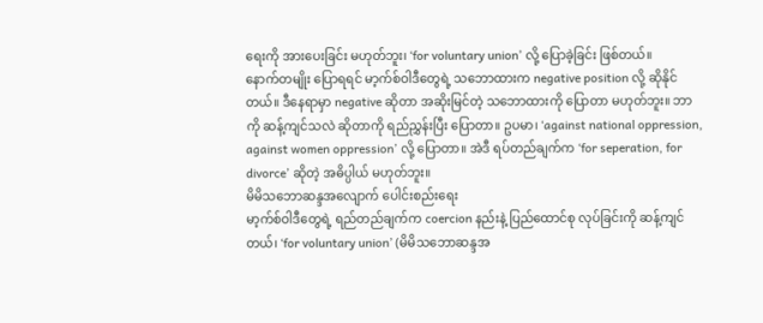ရေးကို အားပေးခြင်း မဟုတ်ဘူး၊ ‘for voluntary union’ လို့ ပြောခဲ့ခြင်း ဖြစ်တယ်။
နောက်တမျိုး ပြောရရင် မာ့က်စ်ဝါဒီတွေရဲ့ သဘောထားက negative position လို့ ဆိုနိုင်တယ်။ ဒီနေရာမှာ negative ဆိုတာ အဆိုးမြင်တဲ့ သဘောထားကို ပြောတာ မဟုတ်ဘူး။ ဘာကို ဆန့်ကျင်သလဲ ဆိုတာကို ရည်ညွှန်းပြီး ပြောတာ။ ဥပမာ၊ ‘against national oppression, against women oppression’ လို့ ပြောတာ။ အဲဒီ ရပ်တည်ချက်က ‘for seperation, for divorce’ ဆိုတဲ့ အဓိပ္ပါယ် မဟုတ်ဘူး။
မိမိသဘောဆန္ဒအလျောက် ပေါင်းစည်းရေး
မာ့က်စ်ဝါဒီတွေရဲ့ ရည်တည်ချက်က coercion နည်းနဲ့ ပြည်ထောင်စု လုပ်ခြင်းကို ဆန့်ကျင်တယ်၊ ‘for voluntary union’ (မိမိသဘောဆန္ဒအ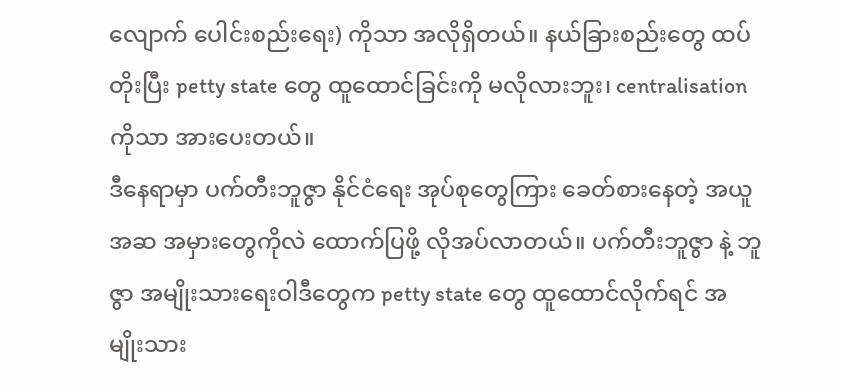လျောက် ပေါင်းစည်းရေး) ကိုသာ အလိုရှိတယ်။ နယ်ခြားစည်းတွေ ထပ်တိုးပြီး petty state တွေ ထူထောင်ခြင်းကို မလိုလားဘူး၊ centralisation ကိုသာ အားပေးတယ်။
ဒီနေရာမှာ ပက်တီးဘူဇွာ နိုင်ငံရေး အုပ်စုတွေကြား ခေတ်စားနေတဲ့ အယူအဆ အမှားတွေကိုလဲ ထောက်ပြဖို့ လိုအပ်လာတယ်။ ပက်တီးဘူဇွာ နဲ့ ဘူဇွာ အမျိုးသားရေးဝါဒီတွေက petty state တွေ ထူထောင်လိုက်ရင် အမျိုးသား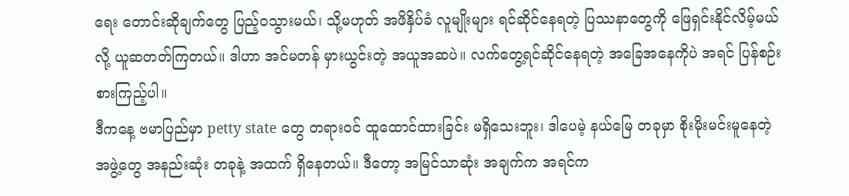ရေး တောင်းဆိုချက်တွေ ပြည့်ဝသွားမယ်၊ သို့မဟုတ် အဖိနှိပ်ခံ လူမျိုးများ ရင်ဆိုင်နေရတဲ့ ပြဿနာတွေကို ဖြေရှင်းနိုင်လိမ့်မယ်လို့ ယူဆတတ်ကြတယ်။ ဒါဟာ အင်မတန် မှားယွင်းတဲ့ အယူအဆပဲ။ လက်တွေ့ရင်ဆိုင်နေရတဲ့ အခြေအနေကိုပဲ အရင် ပြန်စဉ်းစားကြည့်ပါ။
ဒီကနေ့ ဗမာပြည်မှာ petty state တွေ တရားဝင် ထူထောင်ထားခြင်း မရှိသေးဘူး၊ ဒါပေမဲ့ နယ်မြေ တခုမှာ စိုးမိုးမင်းမူနေတဲ့ အဖွဲ့တွေ အနည်းဆုံး တခုနဲ့ အထက် ရှိနေတယ်။ ဒီတော့ အမြင်သာဆုံး အချက်က အရင်က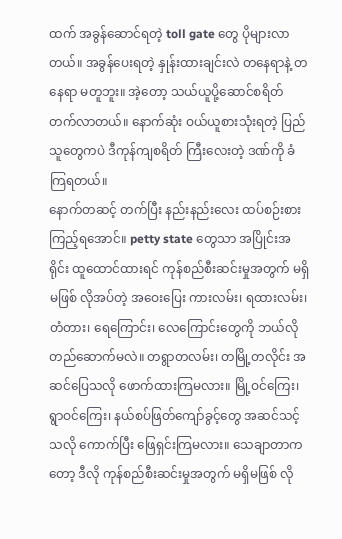ထက် အခွန်ဆောင်ရတဲ့ toll gate တွေ ပိုများလာတယ်။ အခွန်ပေးရတဲ့ နှုန်းထားချင်းလဲ တနေရာနဲ့ တနေရာ မတူဘူး။ အဲ့တော့ သယ်ယူပို့ဆောင်စရိတ် တက်လာတယ်။ နောက်ဆုံး ဝယ်ယူစားသုံးရတဲ့ ပြည်သူတွေကပဲ ဒီကုန်ကျစရိတ် ကြီးလေးတဲ့ ဒဏ်ကို ခံကြရတယ်။
နောက်တဆင့် တက်ပြီး နည်းနည်းလေး ထပ်စဉ်းစားကြည့်ရအောင်။ petty state တွေသာ အပြိုင်းအရိုင်း ထူထောင်ထားရင် ကုန်စည်စီးဆင်းမှုအတွက် မရှိမဖြစ် လိုအပ်တဲ့ အဝေးပြေး ကားလမ်း၊ ရထားလမ်း၊ တံတား၊ ရေကြောင်း၊ လေကြောင်းတွေကို ဘယ်လို တည်ဆောက်မလဲ။ တရွာတလမ်း၊ တမြို့တလိုင်း အဆင်ပြေသလို ဖောက်ထားကြမလား။ မြို့ဝင်ကြေး၊ ရွာဝင်ကြေး၊ နယ်စပ်ဖြတ်ကျော်ခွင့်တွေ အဆင်သင့်သလို ကောက်ပြီး ဖြေရှင်းကြမလား။ သေချာတာကတော့ ဒီလို ကုန်စည်စီးဆင်းမှုအတွက် မရှိမဖြစ် လို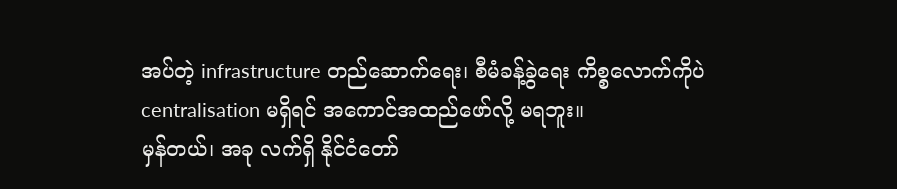အပ်တဲ့ infrastructure တည်ဆောက်ရေး၊ စီမံခန့်ခွဲရေး ကိစ္စလောက်ကိုပဲ centralisation မရှိရင် အကောင်အထည်ဖော်လို့ မရဘူး။
မှန်တယ်၊ အခု လက်ရှိ နိုင်ငံတော်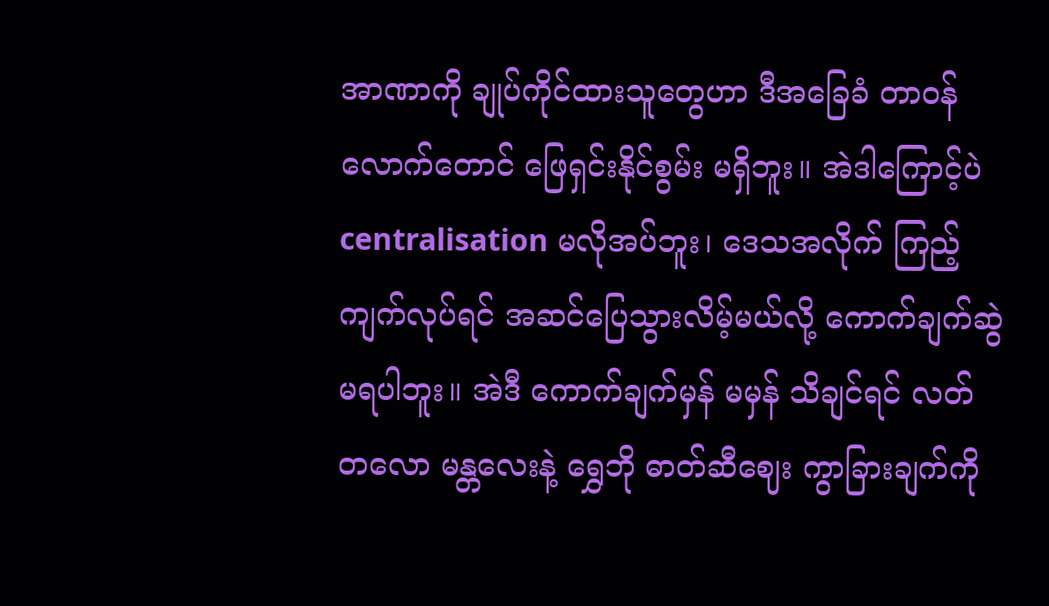အာဏာကို ချုပ်ကိုင်ထားသူတွေဟာ ဒီအခြေခံ တာဝန်လောက်တောင် ဖြေရှင်းနိုင်စွမ်း မရှိဘူး။ အဲဒါကြောင့်ပဲ centralisation မလိုအပ်ဘူး၊ ဒေသအလိုက် ကြည့်ကျက်လုပ်ရင် အဆင်ပြေသွားလိမ့်မယ်လို့ ကောက်ချက်ဆွဲ မရပါဘူး။ အဲဒီ ကောက်ချက်မှန် မမှန် သိချင်ရင် လတ်တလော မန္တလေးနဲ့ ရွှေဘို ဓာတ်ဆီဈေး ကွာခြားချက်ကို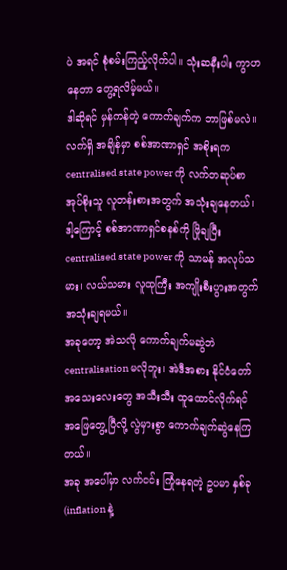ပဲ အရင် စုံစမ်းကြည့်လိုက်ပါ။ သုံးဆနီးပါး ကွာဟနေတာ တွေ့ရလိမ့်မယ်။
ဒါဆိုရင် မှန်ကန်တဲ့ ကောက်ချက်က ဘာဖြစ်မလဲ။ လက်ရှိ အချိန်မှာ စစ်အာဏာရှင် အစိုးရက centralised state power ကို လက်တဆုပ်စာ အုပ်စိုးသူ လူတန်းစားအတွက် အသုံးချနေတယ်၊ ဒါ့ကြောင့် စစ်အာဏာရှင်စနစ်ကို ဖြိုချပြီး centralised state power ကို သာမန် အလုပ်သမား၊ လယ်သမား လူထုကြီး အကျိုးစီးပွားအတွက် အသုံးချရမယ်။
အခုတော့ အဲသလို ကောက်ချက်မဆွဲဘဲ centralisation မလိုဘူး၊ အဲဒီအစား နိုင်ငံတော် အသေးလေးတွေ အသီးသီး ထူထောင်လိုက်ရင် အဖြေတွေ့ပြီလို့ လွဲမှားစွာ ကောက်ချက်ဆွဲနေကြတယ်။
အခု အပေါ်မှာ လက်ငင်း ကြုံနေရတဲ့ ဥပမာ နှစ်ခု (inflation နဲ့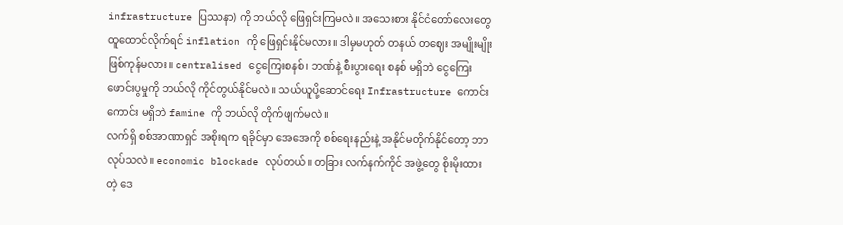infrastructure ပြဿနာ) ကို ဘယ်လို ဖြေရှင်းကြမလဲ။ အသေးစား နိုင်ငံတော်လေးတွေ ထူထောင်လိုက်ရင် inflation ကို ဖြေရှင်းနိုင်မလား။ ဒါမှမဟုတ် တနယ် တဈေး အမျိုးမျိုး ဖြစ်ကုန်မလား။ centralised ငွေကြေးစနစ်၊ ဘဏ်နဲ့ စီးပွားရေး စနစ် မရှိဘဲ ငွေကြေးဖောင်းပွမှုကို ဘယ်လို ကိုင်တွယ်နိုင်မလဲ။ သယ်ယူပို့ဆောင်ရေး Infrastructure ကောင်းကောင်း မရှိဘဲ famine ကို ဘယ်လို တိုက်ဖျက်မလဲ။
လက်ရှိ စစ်အာဏာရှင် အစိုးရက ရခိုင်မှာ အေအေကို စစ်ရေးနည်းနဲ့ အနိုင်မတိုက်နိုင်တော့ ဘာလုပ်သလဲ။ economic blockade လုပ်တယ်။ တခြား လက်နက်ကိုင် အဖွဲ့တွေ စိုးမိုးထားတဲ့ ဒေ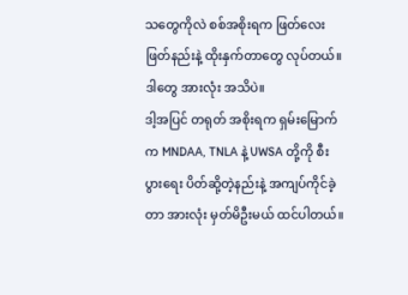သတွေကိုလဲ စစ်အစိုးရက ဖြတ်လေးဖြတ်နည်းနဲ့ ထိုးနှက်တာတွေ လုပ်တယ်။ ဒါတွေ အားလုံး အသိပဲ။
ဒါ့အပြင် တရုတ် အစိုးရက ရှမ်းမြောက်က MNDAA, TNLA နဲ့ UWSA တို့ကို စီးပွားရေး ပိတ်ဆို့တဲ့နည်းနဲ့ အကျပ်ကိုင်ခဲ့တာ အားလုံး မှတ်မိဦးမယ် ထင်ပါတယ်။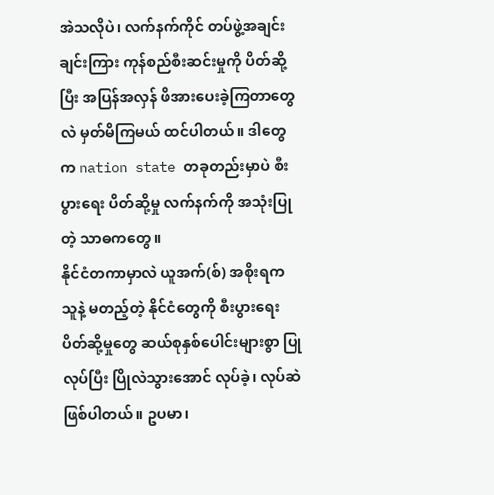အဲသလိုပဲ၊ လက်နက်ကိုင် တပ်ဖွဲ့အချင်းချင်းကြား ကုန်စည်စီးဆင်းမှုကို ပိတ်ဆို့ပြီး အပြန်အလှန် ဖိအားပေးခဲ့ကြတာတွေလဲ မှတ်မိကြမယ် ထင်ပါတယ်။ ဒါတွေက nation state တခုတည်းမှာပဲ စီးပွားရေး ပိတ်ဆို့မှု လက်နက်ကို အသုံးပြုတဲ့ သာဓကတွေ။
နိုင်ငံတကာမှာလဲ ယူအက်(စ်) အစိုးရက သူနဲ့ မတည့်တဲ့ နိုင်ငံတွေကို စီးပွားရေး ပိတ်ဆို့မှုတွေ ဆယ်စုနှစ်ပေါင်းများစွာ ပြုလုပ်ပြီး ပြိုလဲသွားအောင် လုပ်ခဲ့၊ လုပ်ဆဲ ဖြစ်ပါတယ်။ ဥပမာ၊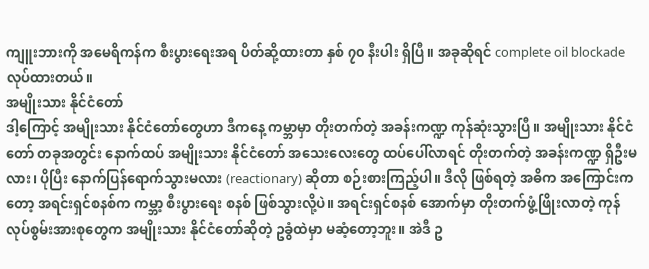ကျူးဘားကို အမေရိကန်က စီးပွားရေးအရ ပိတ်ဆို့ထားတာ နှစ် ၇၀ နီးပါး ရှိပြီ။ အခုဆိုရင် complete oil blockade လုပ်ထားတယ်။
အမျိုးသား နိုင်ငံတော်
ဒါ့ကြောင့် အမျိုးသား နိုင်ငံတော်တွေဟာ ဒီကနေ့ ကမ္ဘာမှာ တိုးတက်တဲ့ အခန်းကဏ္ဍ ကုန်ဆုံးသွားပြီ။ အမျိုးသား နိုင်ငံတော် တခုအတွင်း နောက်ထပ် အမျိုးသား နိုင်ငံတော် အသေးလေးတွေ ထပ်ပေါ်လာရင် တိုးတက်တဲ့ အခန်းကဏ္ဍ ရှိဦးမလား၊ ပိုပြီး နောက်ပြန်ရောက်သွားမလား (reactionary) ဆိုတာ စဉ်းစားကြည့်ပါ။ ဒီလို ဖြစ်ရတဲ့ အဓိက အကြောင်းကတော့ အရင်းရှင်စနစ်က ကမ္ဘာ့ စီးပွားရေး စနစ် ဖြစ်သွားလို့ပဲ။ အရင်းရှင်စနစ် အောက်မှာ တိုးတက်ဖွံ့ဖြိုးလာတဲ့ ကုန်လုပ်စွမ်းအားစုတွေက အမျိုးသား နိုင်ငံတော်ဆိုတဲ့ ဥခွံထဲမှာ မဆံ့တော့ဘူး။ အဲဒီ ဥ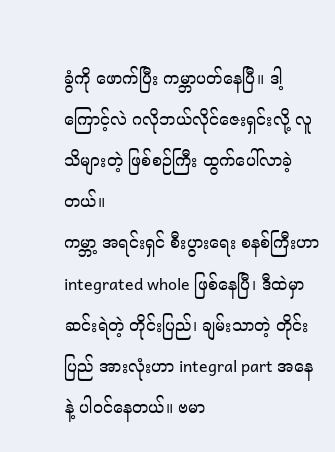ခွံကို ဖောက်ပြီး ကမ္ဘာပတ်နေပြီ။ ဒါ့ကြောင့်လဲ ဂလိုဘယ်လိုင်ဇေးရှင်းလို့ လူသိများတဲ့ ဖြစ်စဉ်ကြီး ထွက်ပေါ်လာခဲ့တယ်။
ကမ္ဘာ့ အရင်းရှင် စီးပွားရေး စနစ်ကြီးဟာ integrated whole ဖြစ်နေပြီ၊ ဒီထဲမှာ ဆင်းရဲတဲ့ တိုင်းပြည်၊ ချမ်းသာတဲ့ တိုင်းပြည် အားလုံးဟာ integral part အနေနဲ့ ပါဝင်နေတယ်။ ဗမာ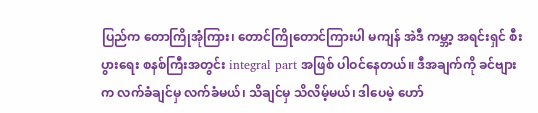ပြည်က တောကြိုအုံကြား၊ တောင်ကြိုတောင်ကြားပါ မကျန် အဲဒီ ကမ္ဘာ့ အရင်းရှင် စီးပွားရေး စနစ်ကြီးအတွင်း integral part အဖြစ် ပါဝင်နေတယ်။ ဒီအချက်ကို ခင်ဗျားက လက်ခံချင်မှ လက်ခံမယ်၊ သိချင်မှ သိလိမ့်မယ်၊ ဒါပေမဲ့ ဟော်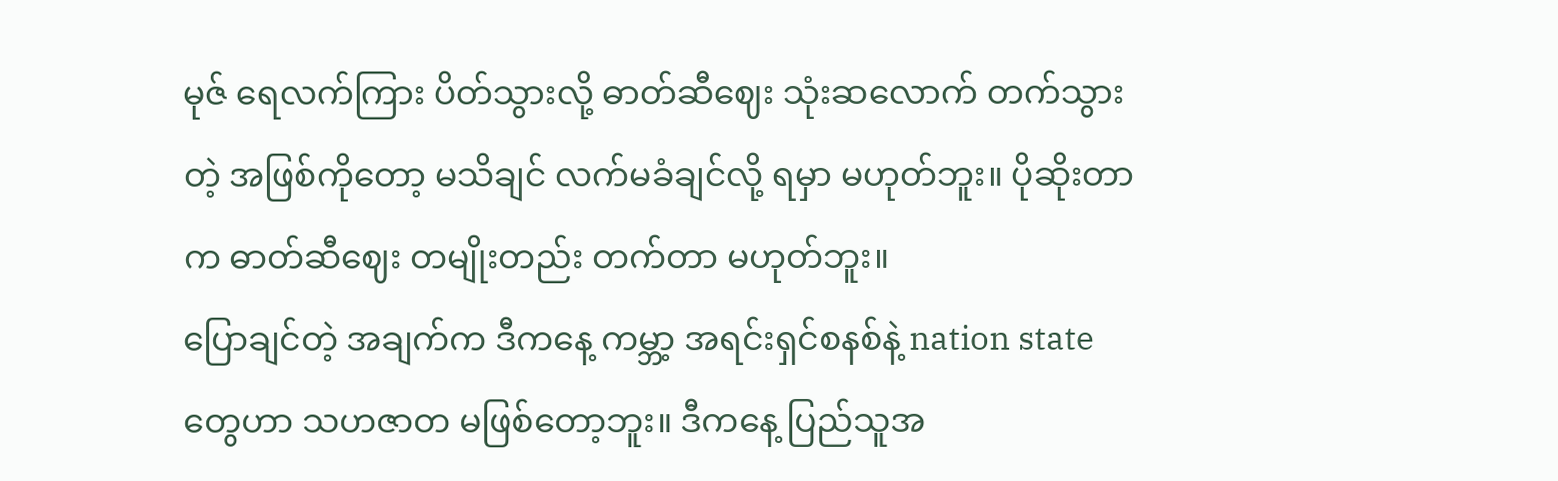မုဇ် ရေလက်ကြား ပိတ်သွားလို့ ဓာတ်ဆီဈေး သုံးဆလောက် တက်သွားတဲ့ အဖြစ်ကိုတော့ မသိချင် လက်မခံချင်လို့ ရမှာ မဟုတ်ဘူး။ ပိုဆိုးတာက ဓာတ်ဆီဈေး တမျိုးတည်း တက်တာ မဟုတ်ဘူး။
ပြောချင်တဲ့ အချက်က ဒီကနေ့ ကမ္ဘာ့ အရင်းရှင်စနစ်နဲ့ nation state တွေဟာ သဟဇာတ မဖြစ်တော့ဘူး။ ဒီကနေ့ ပြည်သူအ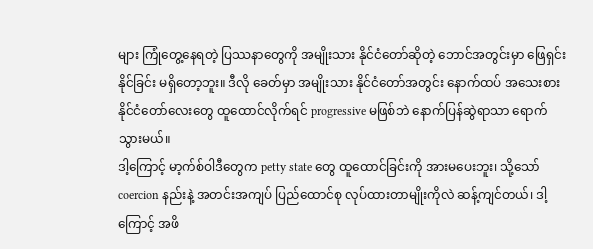များ ကြုံတွေ့နေရတဲ့ ပြဿနာတွေကို အမျိုးသား နိုင်ငံတော်ဆိုတဲ့ ဘောင်အတွင်းမှာ ဖြေရှင်းနိုင်ခြင်း မရှိတော့ဘူး။ ဒီလို ခေတ်မှာ အမျိုးသား နိုင်ငံတော်အတွင်း နောက်ထပ် အသေးစား နိုင်ငံတော်လေးတွေ ထူထောင်လိုက်ရင် progressive မဖြစ်ဘဲ နောက်ပြန်ဆွဲရာသာ ရောက်သွားမယ်။
ဒါ့ကြောင့် မာ့က်စ်ဝါဒီတွေက petty state တွေ ထူထောင်ခြင်းကို အားမပေးဘူး၊ သို့သော် coercion နည်းနဲ့ အတင်းအကျပ် ပြည်ထောင်စု လုပ်ထားတာမျိုးကိုလဲ ဆန့်ကျင်တယ်၊ ဒါ့ကြောင့် အဖိ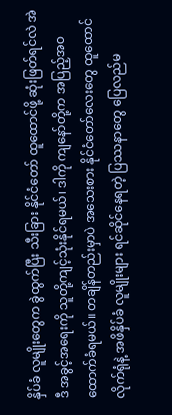နှိပ်ခံ လူမျိုးတွေက ခွဲထွက်ပြီး သီးခြား နိုင်ငံတော် ထူထောင်ဖို့ ဆုံးဖြတ်ရင်လဲ အဲဒီ အခွင့်အရေးကို သူတို့ကျင့်သုံးနိုင်ရမယ်၊ ဒါကို ကျနော်တို့က အပြည့်အဝ ထောက်ခံရမယ်။ တချိန်တည်းမှာပဲ အသေးစား နိုင်ငံတော်လေးတွေ ထူထောင်လိုက်ရုံနဲ့ အဖိနှိပ်ခံ လူမျိုးများ ရင်ဆိုင်နေရတဲ့ ပြဿနာတွေ ပြေလည်မ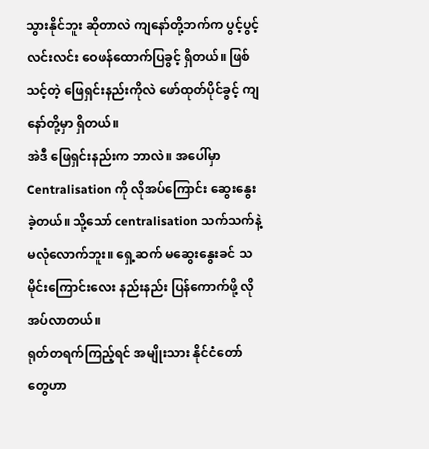သွားနိုင်ဘူး ဆိုတာလဲ ကျနော်တို့ဘက်က ပွင့်ပွင့်လင်းလင်း ဝေဖန်ထောက်ပြခွင့် ရှိတယ်။ ဖြစ်သင့်တဲ့ ဖြေရှင်းနည်းကိုလဲ ဖော်ထုတ်ပိုင်ခွင့် ကျနော်တို့မှာ ရှိတယ်။
အဲဒီ ဖြေရှင်းနည်းက ဘာလဲ။ အပေါ်မှာ Centralisation ကို လိုအပ်ကြောင်း ဆွေးနွေးခဲ့တယ်။ သို့သော် centralisation သက်သက်နဲ့ မလုံလောက်ဘူး။ ရှေ့ဆက် မဆွေးနွေးခင် သမိုင်းကြောင်းလေး နည်းနည်း ပြန်ကောက်ဖို့ လိုအပ်လာတယ်။
ရုတ်တရက်ကြည့်ရင် အမျိုးသား နိုင်ငံတော်တွေဟာ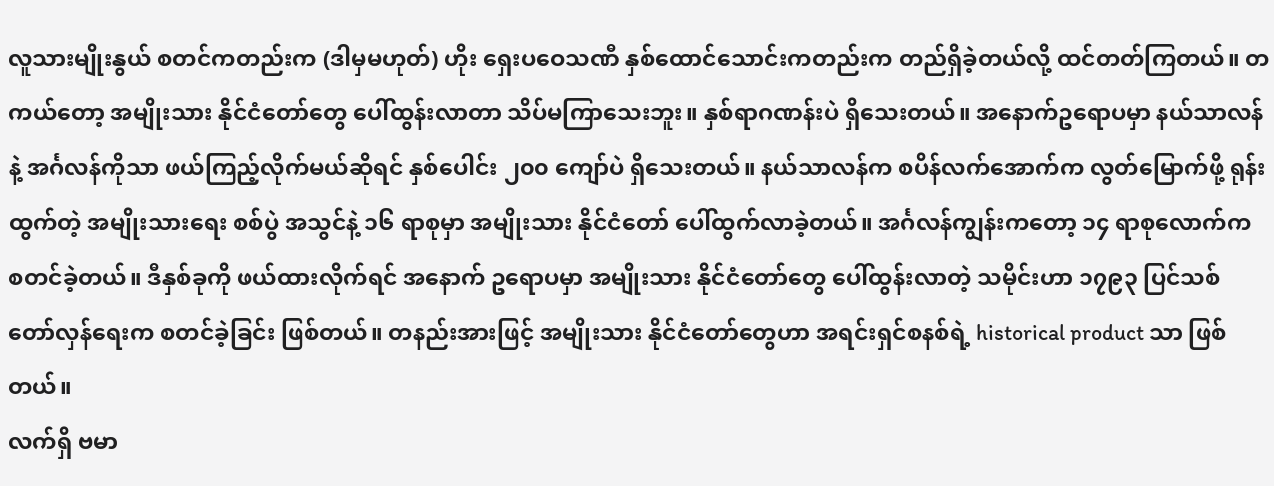လူသားမျိုးနွယ် စတင်ကတည်းက (ဒါမှမဟုတ်) ဟိုး ရှေးပဝေသဏီ နှစ်ထောင်သောင်းကတည်းက တည်ရှိခဲ့တယ်လို့ ထင်တတ်ကြတယ်။ တကယ်တော့ အမျိုးသား နိုင်ငံတော်တွေ ပေါ်ထွန်းလာတာ သိပ်မကြာသေးဘူး။ နှစ်ရာဂဏန်းပဲ ရှိသေးတယ်။ အနောက်ဥရောပမှာ နယ်သာလန်နဲ့ အင်္ဂလန်ကိုသာ ဖယ်ကြည့်လိုက်မယ်ဆိုရင် နှစ်ပေါင်း ၂၀၀ ကျော်ပဲ ရှိသေးတယ်။ နယ်သာလန်က စပိန်လက်အောက်က လွတ်မြောက်ဖို့ ရုန်းထွက်တဲ့ အမျိုးသားရေး စစ်ပွဲ အသွင်နဲ့ ၁၆ ရာစုမှာ အမျိုးသား နိုင်ငံတော် ပေါ်ထွက်လာခဲ့တယ်။ အင်္ဂလန်ကျွန်းကတော့ ၁၄ ရာစုလောက်က စတင်ခဲ့တယ်။ ဒီနှစ်ခုကို ဖယ်ထားလိုက်ရင် အနောက် ဥရောပမှာ အမျိုးသား နိုင်ငံတော်တွေ ပေါ်ထွန်းလာတဲ့ သမိုင်းဟာ ၁၇၉၃ ပြင်သစ် တော်လှန်ရေးက စတင်ခဲ့ခြင်း ဖြစ်တယ်။ တနည်းအားဖြင့် အမျိုးသား နိုင်ငံတော်တွေဟာ အရင်းရှင်စနစ်ရဲ့ historical product သာ ဖြစ်တယ်။
လက်ရှိ ဗမာ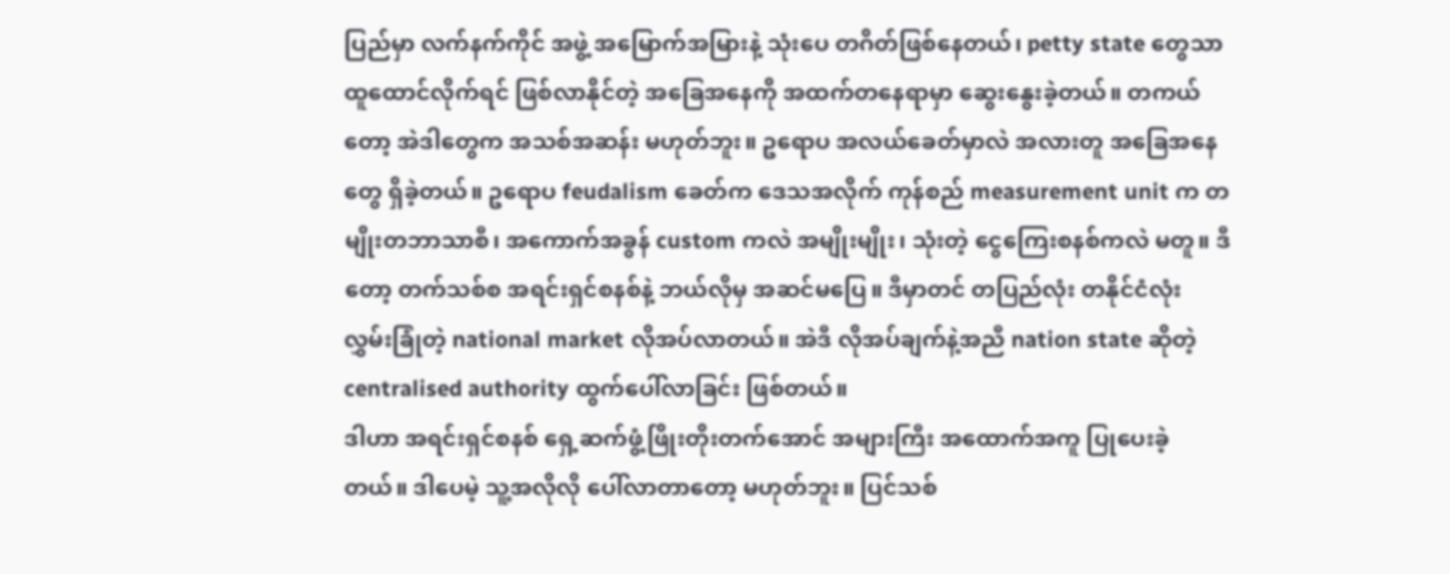ပြည်မှာ လက်နက်ကိုင် အဖွဲ့ အမြောက်အမြားနဲ့ သုံးပေ တဂိတ်ဖြစ်နေတယ်၊ petty state တွေသာ ထူထောင်လိုက်ရင် ဖြစ်လာနိုင်တဲ့ အခြေအနေကို အထက်တနေရာမှာ ဆွေးနွေးခဲ့တယ်။ တကယ်တော့ အဲဒါတွေက အသစ်အဆန်း မဟုတ်ဘူး။ ဥရောပ အလယ်ခေတ်မှာလဲ အလားတူ အခြေအနေတွေ ရှိခဲ့တယ်။ ဥရောပ feudalism ခေတ်က ဒေသအလိုက် ကုန်စည် measurement unit က တမျိုးတဘာသာစီ၊ အကောက်အခွန် custom ကလဲ အမျိုးမျိုး၊ သုံးတဲ့ ငွေကြေးစနစ်ကလဲ မတူ။ ဒီတော့ တက်သစ်စ အရင်းရှင်စနစ်နဲ့ ဘယ်လိုမှ အဆင်မပြေ။ ဒီမှာတင် တပြည်လုံး တနိုင်ငံလုံး လွှမ်းခြုံတဲ့ national market လိုအပ်လာတယ်။ အဲဒီ လိုအပ်ချက်နဲ့အညီ nation state ဆိုတဲ့ centralised authority ထွက်ပေါ်လာခြင်း ဖြစ်တယ်။
ဒါဟာ အရင်းရှင်စနစ် ရှေ့ဆက်ဖွံ့ဖြိုးတိုးတက်အောင် အများကြီး အထောက်အကူ ပြုပေးခဲ့တယ်။ ဒါပေမဲ့ သူ့အလိုလို ပေါ်လာတာတော့ မဟုတ်ဘူး။ ပြင်သစ်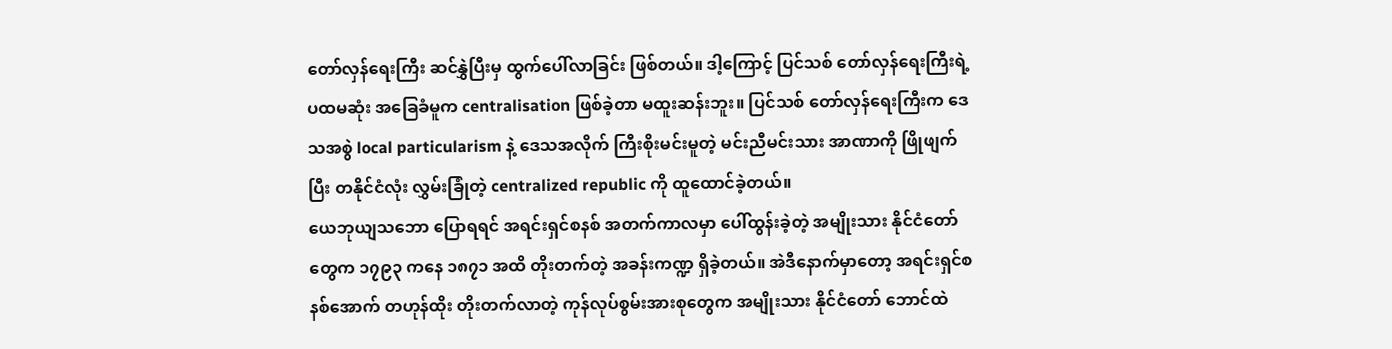တော်လှန်ရေးကြီး ဆင်နွှဲပြီးမှ ထွက်ပေါ်လာခြင်း ဖြစ်တယ်။ ဒါ့ကြောင့် ပြင်သစ် တော်လှန်ရေးကြီးရဲ့ ပထမဆုံး အခြေခံမူက centralisation ဖြစ်ခဲ့တာ မထူးဆန်းဘူး။ ပြင်သစ် တော်လှန်ရေးကြီးက ဒေသအစွဲ local particularism နဲ့ ဒေသအလိုက် ကြီးစိုးမင်းမူတဲ့ မင်းညီမင်းသား အာဏာကို ဖြိုဖျက်ပြီး တနိုင်ငံလုံး လွှမ်းခြုံတဲ့ centralized republic ကို ထူထောင်ခဲ့တယ်။
ယေဘုယျသဘော ပြောရရင် အရင်းရှင်စနစ် အတက်ကာလမှာ ပေါ်ထွန်းခဲ့တဲ့ အမျိုးသား နိုင်ငံတော်တွေက ၁၇၉၃ ကနေ ၁၈၇၁ အထိ တိုးတက်တဲ့ အခန်းကဏ္ဍ ရှိခဲ့တယ်။ အဲဒီနောက်မှာတော့ အရင်းရှင်စနစ်အောက် တဟုန်ထိုး တိုးတက်လာတဲ့ ကုန်လုပ်စွမ်းအားစုတွေက အမျိုးသား နိုင်ငံတော် ဘောင်ထဲ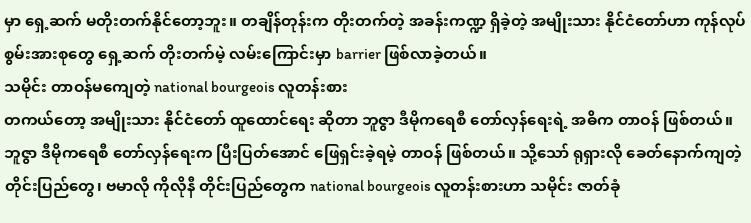မှာ ရှေ့ဆက် မတိုးတက်နိုင်တော့ဘူး။ တချိန်တုန်းက တိုးတက်တဲ့ အခန်းကဏ္ဍ ရှိခဲ့တဲ့ အမျိုးသား နိုင်ငံတော်ဟာ ကုန်လုပ်စွမ်းအားစုတွေ ရှေ့ဆက် တိုးတက်မဲ့ လမ်းကြောင်းမှာ barrier ဖြစ်လာခဲ့တယ်။
သမိုင်း တာဝန်မကျေတဲ့ national bourgeois လူတန်းစား
တကယ်တော့ အမျိုးသား နိုင်ငံတော် ထူထောင်ရေး ဆိုတာ ဘူဇွာ ဒီမိုကရေစီ တော်လှန်ရေးရဲ့ အဓိက တာဝန် ဖြစ်တယ်။ ဘူဇွာ ဒီမိုကရေစီ တော်လှန်ရေးက ပြီးပြတ်အောင် ဖြေရှင်းခဲ့ရမဲ့ တာဝန် ဖြစ်တယ်။ သို့သော် ရုရှားလို ခေတ်နောက်ကျတဲ့ တိုင်းပြည်တွေ၊ ဗမာလို ကိုလိုနီ တိုင်းပြည်တွေက national bourgeois လူတန်းစားဟာ သမိုင်း ဇာတ်ခုံ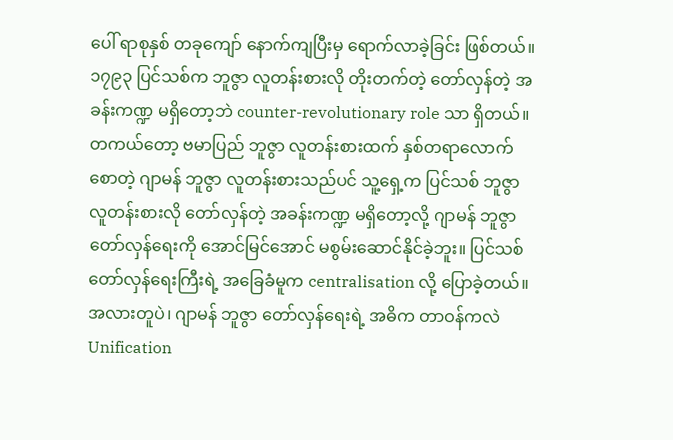ပေါ် ရာစုနှစ် တခုကျော် နောက်ကျပြီးမှ ရောက်လာခဲ့ခြင်း ဖြစ်တယ်။ ၁၇၉၃ ပြင်သစ်က ဘူဇွာ လူတန်းစားလို တိုးတက်တဲ့ တော်လှန်တဲ့ အခန်းကဏ္ဍ မရှိတော့ဘဲ counter-revolutionary role သာ ရှိတယ်။
တကယ်တော့ ဗမာပြည် ဘူဇွာ လူတန်းစားထက် နှစ်တရာလောက် စောတဲ့ ဂျာမန် ဘူဇွာ လူတန်းစားသည်ပင် သူ့ရှေ့က ပြင်သစ် ဘူဇွာ လူတန်းစားလို တော်လှန်တဲ့ အခန်းကဏ္ဍ မရှိတော့လို့ ဂျာမန် ဘူဇွာ တော်လှန်ရေးကို အောင်မြင်အောင် မစွမ်းဆောင်နိုင်ခဲ့ဘူး။ ပြင်သစ် တော်လှန်ရေးကြီးရဲ့ အခြေခံမူက centralisation လို့ ပြောခဲ့တယ်။ အလားတူပဲ၊ ဂျာမန် ဘူဇွာ တော်လှန်ရေးရဲ့ အဓိက တာဝန်ကလဲ Unification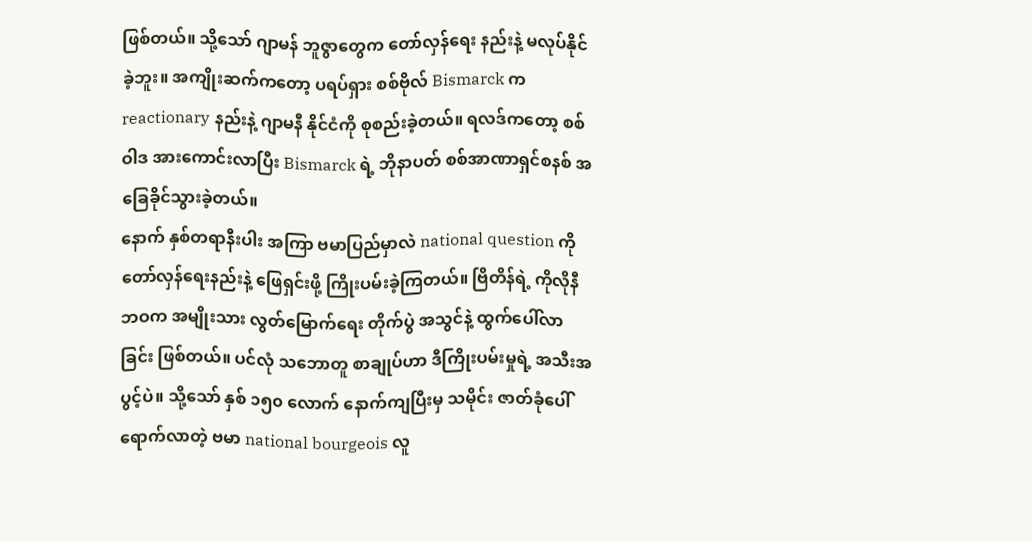ဖြစ်တယ်။ သို့သော် ဂျာမန် ဘူဇွာတွေက တော်လှန်ရေး နည်းနဲ့ မလုပ်နိုင်ခဲ့ဘူး။ အကျိုးဆက်ကတော့ ပရပ်ရှား စစ်ဗိုလ် Bismarck က reactionary နည်းနဲ့ ဂျာမနီ နိုင်ငံကို စုစည်းခဲ့တယ်။ ရလဒ်ကတော့ စစ်ဝါဒ အားကောင်းလာပြီး Bismarck ရဲ့ ဘိုနာပတ် စစ်အာဏာရှင်စနစ် အခြေခိုင်သွားခဲ့တယ်။
နောက် နှစ်တရာနီးပါး အကြာ ဗမာပြည်မှာလဲ national question ကို တော်လှန်ရေးနည်းနဲ့ ဖြေရှင်းဖို့ ကြိုးပမ်းခဲ့ကြတယ်။ ဗြိတိန်ရဲ့ ကိုလိုနီဘဝက အမျိုးသား လွတ်မြောက်ရေး တိုက်ပွဲ အသွင်နဲ့ ထွက်ပေါ်လာခြင်း ဖြစ်တယ်။ ပင်လုံ သဘောတူ စာချုပ်ဟာ ဒီကြိုးပမ်းမှုရဲ့ အသီးအပွင့်ပဲ။ သို့သော် နှစ် ၁၅၀ လောက် နောက်ကျပြီးမှ သမိုင်း ဇာတ်ခုံပေါ် ရောက်လာတဲ့ ဗမာ national bourgeois လူ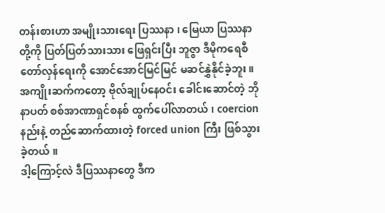တန်းစားဟာ အမျိုးသားရေး ပြဿနာ၊ မြေယာ ပြဿနာတို့ကို ပြတ်ပြတ်သားသား ဖြေရှင်းပြီး ဘူဇွာ ဒီမိုကရေစီ တော်လှန်ရေးကို အောင်အောင်မြင်မြင် မဆင်နွှဲနိုင်ခဲ့ဘူး။ အကျိုးဆက်ကတော့ ဗိုလ်ချုပ်နေဝင်း ခေါင်းဆောင်တဲ့ ဘိုနာပတ် စစ်အာဏာရှင်စနစ် ထွက်ပေါ်လာတယ်၊ coercion နည်းနဲ့ တည်ဆောက်ထားတဲ့ forced union ကြီး ဖြစ်သွားခဲ့တယ်။
ဒါ့ကြောင့်လဲ ဒီပြဿနာတွေ ဒီက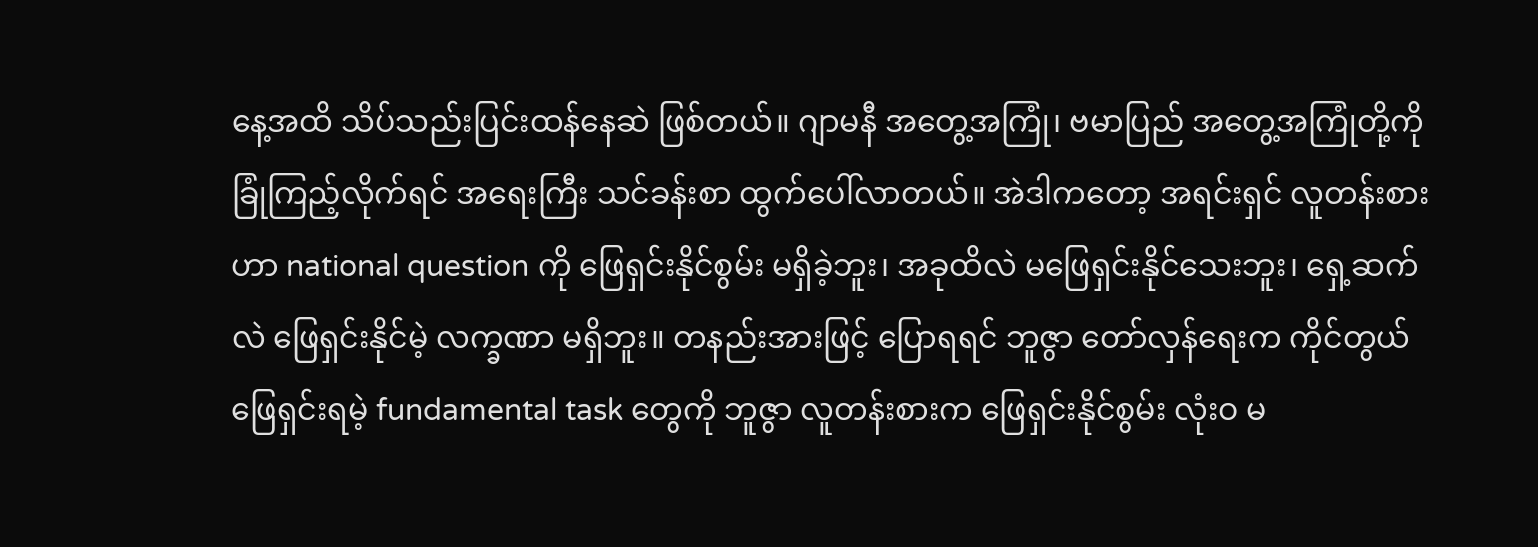နေ့အထိ သိပ်သည်းပြင်းထန်နေဆဲ ဖြစ်တယ်။ ဂျာမနီ အတွေ့အကြုံ၊ ဗမာပြည် အတွေ့အကြုံတို့ကို ခြုံကြည့်လိုက်ရင် အရေးကြီး သင်ခန်းစာ ထွက်ပေါ်လာတယ်။ အဲဒါကတော့ အရင်းရှင် လူတန်းစားဟာ national question ကို ဖြေရှင်းနိုင်စွမ်း မရှိခဲ့ဘူး၊ အခုထိလဲ မဖြေရှင်းနိုင်သေးဘူး၊ ရှေ့ဆက်လဲ ဖြေရှင်းနိုင်မဲ့ လက္ခဏာ မရှိဘူး။ တနည်းအားဖြင့် ပြောရရင် ဘူဇွာ တော်လှန်ရေးက ကိုင်တွယ်ဖြေရှင်းရမဲ့ fundamental task တွေကို ဘူဇွာ လူတန်းစားက ဖြေရှင်းနိုင်စွမ်း လုံးဝ မ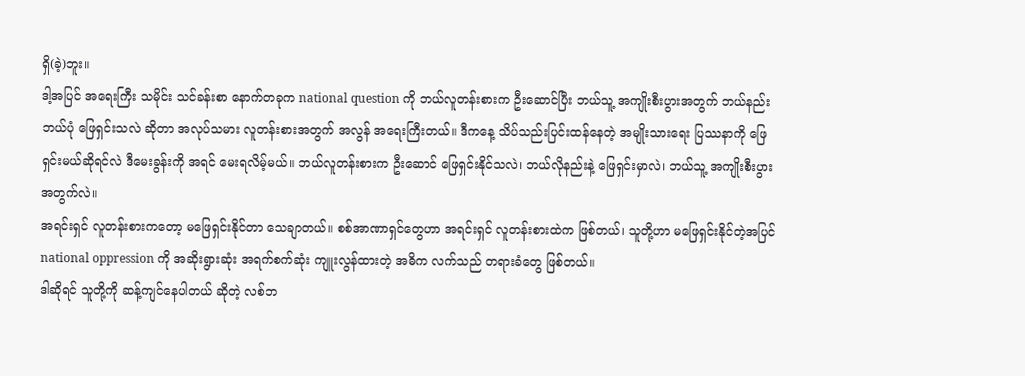ရှိ(ခဲ့)ဘူး။
ဒါ့အပြင် အရေးကြီး သမိုင်း သင်ခန်းစာ နောက်တခုက national question ကို ဘယ်လူတန်းစားက ဦးဆောင်ပြီး ဘယ်သူ့ အကျိုးစီးပွားအတွက် ဘယ်နည်းဘယ်ပုံ ဖြေရှင်းသလဲ ဆိုတာ အလုပ်သမား လူတန်းစားအတွက် အလွန် အရေးကြီးတယ်။ ဒီကနေ့ သိပ်သည်းပြင်းထန်နေတဲ့ အမျိုးသားရေး ပြဿနာကို ဖြေရှင်းမယ်ဆိုရင်လဲ ဒီမေးခွန်းကို အရင် မေးရလိမ့်မယ်။ ဘယ်လူတန်းစားက ဦးဆောင် ဖြေရှင်းနိုင်သလဲ၊ ဘယ်လိုနည်းနဲ့ ဖြေရှင်းမှာလဲ၊ ဘယ်သူ့ အကျိုးစီးပွားအတွက်လဲ။
အရင်းရှင် လူတန်းစားကတော့ မဖြေရှင်းနိုင်တာ သေချာတယ်။ စစ်အာဏာရှင်တွေဟာ အရင်းရှင် လူတန်းစားထဲက ဖြစ်တယ်၊ သူတို့ဟာ မဖြေရှင်းနိုင်တဲ့အပြင် national oppression ကို အဆိုးရွားဆုံး အရက်စက်ဆုံး ကျူးလွန်ထားတဲ့ အဓိက လက်သည် တရားခံတွေ ဖြစ်တယ်။
ဒါဆိုရင် သူတို့ကို ဆန့်ကျင်နေပါတယ် ဆိုတဲ့ လစ်ဘ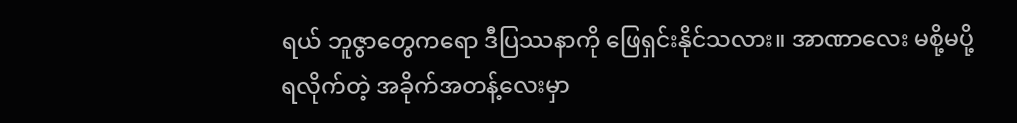ရယ် ဘူဇွာတွေကရော ဒီပြဿနာကို ဖြေရှင်းနိုင်သလား။ အာဏာလေး မစို့မပို့ရလိုက်တဲ့ အခိုက်အတန့်လေးမှာ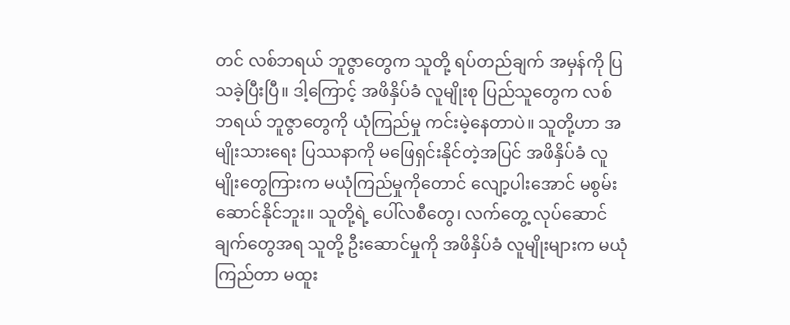တင် လစ်ဘရယ် ဘူဇွာတွေက သူတို့ ရပ်တည်ချက် အမှန်ကို ပြသခဲ့ပြီးပြီ။ ဒါ့ကြောင့် အဖိနှိပ်ခံ လူမျိုးစု ပြည်သူတွေက လစ်ဘရယ် ဘူဇွာတွေကို ယုံကြည်မှု ကင်းမဲ့နေတာပဲ။ သူတို့ဟာ အမျိုးသားရေး ပြဿနာကို မဖြေရှင်းနိုင်တဲ့အပြင် အဖိနှိပ်ခံ လူမျိုးတွေကြားက မယုံကြည်မှုကိုတောင် လျော့ပါးအောင် မစွမ်းဆောင်နိုင်ဘူး။ သူတို့ရဲ့ ပေါ်လစီတွေ၊ လက်တွေ့ လုပ်ဆောင်ချက်တွေအရ သူတို့ ဦးဆောင်မှုကို အဖိနှိပ်ခံ လူမျိုးများက မယုံကြည်တာ မထူး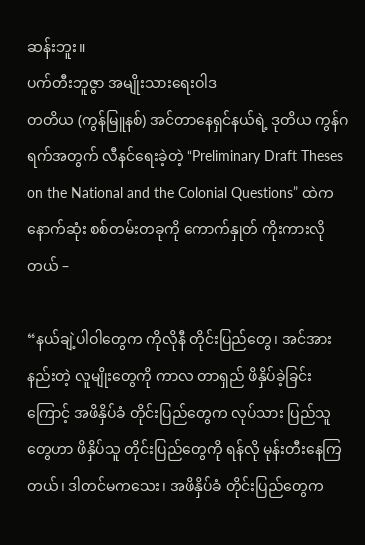ဆန်းဘူး။
ပက်တီးဘူဇွာ အမျိုးသားရေးဝါဒ
တတိယ (ကွန်မြူနစ်) အင်တာနေရှင်နယ်ရဲ့ ဒုတိယ ကွန်ဂရက်အတွက် လီနင်ရေးခဲ့တဲ့ “Preliminary Draft Theses on the National and the Colonial Questions” ထဲက နောက်ဆုံး စစ်တမ်းတခုကို ကောက်နှုတ် ကိုးကားလိုတယ် –

“နယ်ချဲ့ပါဝါတွေက ကိုလိုနီ တိုင်းပြည်တွေ၊ အင်အားနည်းတဲ့ လူမျိုးတွေကို ကာလ တာရှည် ဖိနှိပ်ခဲ့ခြင်းကြောင့် အဖိနှိပ်ခံ တိုင်းပြည်တွေက လုပ်သား ပြည်သူတွေဟာ ဖိနှိပ်သူ တိုင်းပြည်တွေကို ရန်လို မုန်းတီးနေကြတယ်၊ ဒါတင်မကသေး၊ အဖိနှိပ်ခံ တိုင်းပြည်တွေက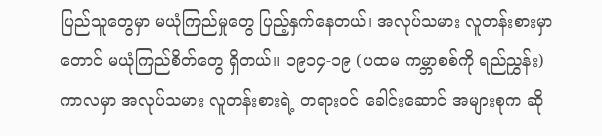ပြည်သူတွေမှာ မယုံကြည်မှုတွေ ပြည့်နှက်နေတယ်၊ အလုပ်သမား လူတန်းစားမှာတောင် မယုံကြည်စိတ်တွေ ရှိတယ်။ ၁၉၁၄-၁၉ (ပထမ ကမ္ဘာစစ်ကို ရည်ညွှန်း) ကာလမှာ အလုပ်သမား လူတန်းစားရဲ့ တရားဝင် ခေါင်းဆောင် အများစုက ဆို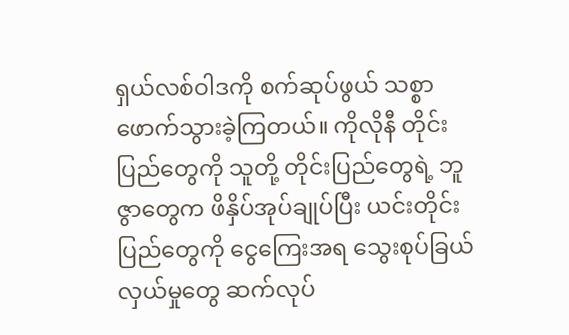ရှယ်လစ်ဝါဒကို စက်ဆုပ်ဖွယ် သစ္စာဖောက်သွားခဲ့ကြတယ်။ ကိုလိုနီ တိုင်းပြည်တွေကို သူတို့ တိုင်းပြည်တွေရဲ့ ဘူဇွာတွေက ဖိနှိပ်အုပ်ချုပ်ပြီး ယင်းတိုင်းပြည်တွေကို ငွေကြေးအရ သွေးစုပ်ခြယ်လှယ်မှုတွေ ဆက်လုပ်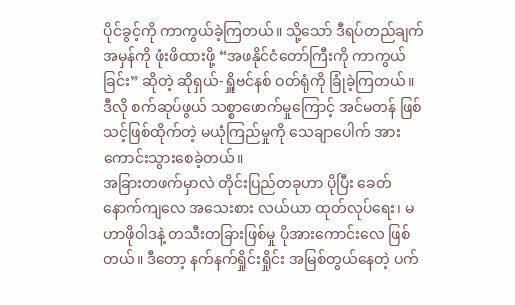ပိုင်ခွင့်ကို ကာကွယ်ခဲ့ကြတယ်။ သို့သော် ဒီရပ်တည်ချက်အမှန်ကို ဖုံးဖိထားဖို့ “အဖနိုင်ငံတော်ကြီးကို ကာကွယ်ခြင်း” ဆိုတဲ့ ဆိုရှယ်-ရှိူဗင်နစ် ဝတ်ရုံကို ခြုံခဲ့ကြတယ်။ ဒီလို စက်ဆုပ်ဖွယ် သစ္စာဖောက်မှုကြောင့် အင်မတန် ဖြစ်သင့်ဖြစ်ထိုက်တဲ့ မယုံကြည်မှုကို သေချာပေါက် အားကောင်းသွားစေခဲ့တယ်။
အခြားတဖက်မှာလဲ တိုင်းပြည်တခုဟာ ပိုပြီး ခေတ်နောက်ကျလေ အသေးစား လယ်ယာ ထုတ်လုပ်ရေး၊ မဟာဖိုဝါဒနဲ့ တသီးတခြားဖြစ်မှု ပိုအားကောင်းလေ ဖြစ်တယ်။ ဒီတော့ နက်နက်ရှိုင်းရှိုင်း အမြစ်တွယ်နေတဲ့ ပက်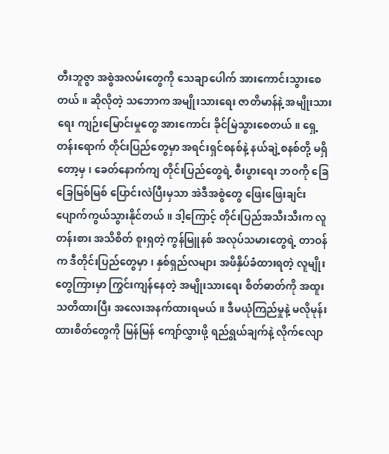တီးဘူဇွာ အစွဲအလမ်းတွေကို သေချာပေါက် အားကောင်းသွားစေတယ်။ ဆိုလိုတဲ့ သဘောက အမျိုးသားရေး ဇာတိမာန်နဲ့ အမျိုးသားရေး ကျဉ်းမြောင်းမှုတွေ အားကောင်း ခိုင်မြဲသွားစေတယ်။ ရှေ့တန်းရောက် တိုင်းပြည်တွေမှာ အရင်းရှင်စနစ်နဲ့ နယ်ချဲ့စနစ်တို့ မရှိတော့မှ၊ ခေတ်နောက်ကျ တိုင်းပြည်တွေရဲ့ စီးပွားရေး ဘဝကို ခြေခြေမြစ်မြစ် ပြောင်းလဲပြီးမှသာ အဲဒီအစွဲတွေ ဖြေးဖြေးချင်း ပျောက်ကွယ်သွားနိုင်တယ်။ ဒါ့ကြောင့် တိုင်းပြည်အသီးသီးက လူတန်းစား အသိစိတ် စူးရှတဲ့ ကွန်မြူနစ် အလုပ်သမားတွေရဲ့ တာဝန်က ဒီတိုင်းပြည်တွေမှာ၊ နှစ်ရှည်လများ အဖိနှိပ်ခံထားရတဲ့ လူမျိုးတွေကြားမှာ ကြွင်းကျန်နေတဲ့ အမျိုးသားရေး စိတ်ဓာတ်ကို အထူး သတိထားပြီး အလေးအနက်ထားရမယ်။ ဒီမယုံကြည်မှုနဲ့ မလိုမုန်းထားစိတ်တွေကို မြန်မြန် ကျော်လွှားဖို့ ရည်ရွယ်ချက်နဲ့ လိုက်လျော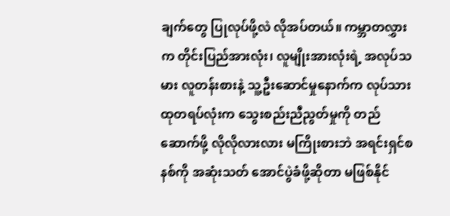ချက်တွေ ပြုလုပ်ဖို့လဲ လိုအပ်တယ်။ ကမ္ဘာတလွှားက တိုင်းပြည်အားလုံး၊ လူမျိုးအားလုံးရဲ့ အလုပ်သမား လူတန်းစားနဲ့ သူ့ဦးဆောင်မှုနောက်က လုပ်သားထုတရပ်လုံးက သွေးစည်းညီညွတ်မှုကို တည်ဆောက်ဖို့ လိုလိုလားလား မကြိုးစားဘဲ အရင်းရှင်စနစ်ကို အဆုံးသတ် အောင်ပွဲခံဖို့ဆိုတာ မဖြစ်နိုင်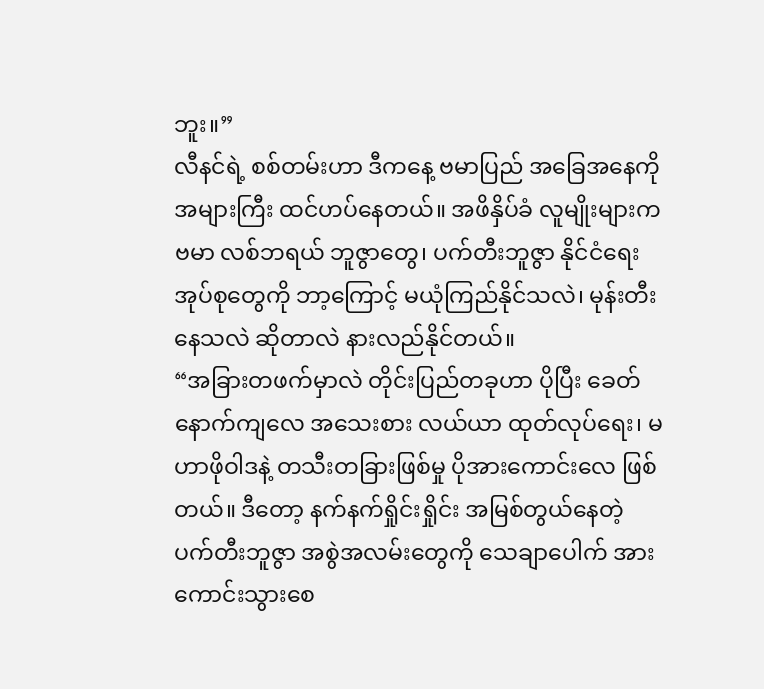ဘူး။”
လီနင်ရဲ့ စစ်တမ်းဟာ ဒီကနေ့ ဗမာပြည် အခြေအနေကို အများကြီး ထင်ဟပ်နေတယ်။ အဖိနှိပ်ခံ လူမျိုးများက ဗမာ လစ်ဘရယ် ဘူဇွာတွေ၊ ပက်တီးဘူဇွာ နိုင်ငံရေး အုပ်စုတွေကို ဘာ့ကြောင့် မယုံကြည်နိုင်သလဲ၊ မုန်းတီးနေသလဲ ဆိုတာလဲ နားလည်နိုင်တယ်။
“အခြားတဖက်မှာလဲ တိုင်းပြည်တခုဟာ ပိုပြီး ခေတ်နောက်ကျလေ အသေးစား လယ်ယာ ထုတ်လုပ်ရေး၊ မဟာဖိုဝါဒနဲ့ တသီးတခြားဖြစ်မှု ပိုအားကောင်းလေ ဖြစ်တယ်။ ဒီတော့ နက်နက်ရှိုင်းရှိုင်း အမြစ်တွယ်နေတဲ့ ပက်တီးဘူဇွာ အစွဲအလမ်းတွေကို သေချာပေါက် အားကောင်းသွားစေ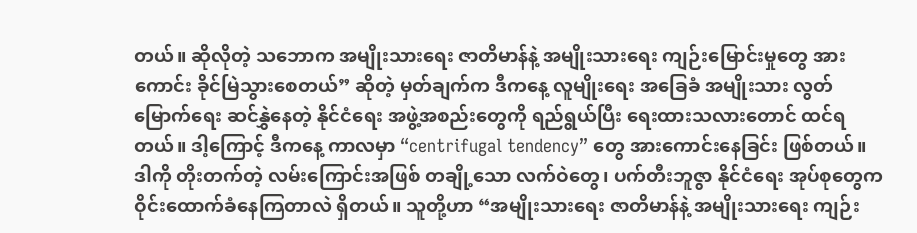တယ်။ ဆိုလိုတဲ့ သဘောက အမျိုးသားရေး ဇာတိမာန်နဲ့ အမျိုးသားရေး ကျဉ်းမြောင်းမှုတွေ အားကောင်း ခိုင်မြဲသွားစေတယ်” ဆိုတဲ့ မှတ်ချက်က ဒီကနေ့ လူမျိုးရေး အခြေခံ အမျိုးသား လွတ်မြောက်ရေး ဆင်နွှဲနေတဲ့ နိုင်ငံရေး အဖွဲ့အစည်းတွေကို ရည်ရွယ်ပြီး ရေးထားသလားတောင် ထင်ရတယ်။ ဒါ့ကြောင့် ဒီကနေ့ ကာလမှာ “centrifugal tendency” တွေ အားကောင်းနေခြင်း ဖြစ်တယ်။ ဒါကို တိုးတက်တဲ့ လမ်းကြောင်းအဖြစ် တချို့သော လက်ဝဲတွေ၊ ပက်တီးဘူဇွာ နိုင်ငံရေး အုပ်စုတွေက ဝိုင်းထောက်ခံနေကြတာလဲ ရှိတယ်။ သူတို့ဟာ “အမျိုးသားရေး ဇာတိမာန်နဲ့ အမျိုးသားရေး ကျဉ်း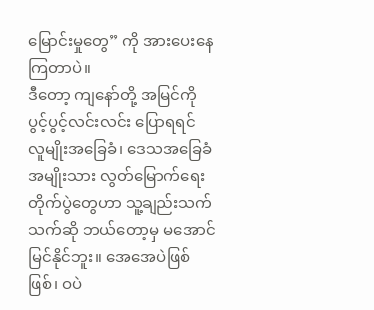မြောင်းမှုတွေ” ကို အားပေးနေကြတာပဲ။
ဒီတော့ ကျနော်တို့ အမြင်ကို ပွင့်ပွင့်လင်းလင်း ပြောရရင် လူမျိုးအခြေခံ၊ ဒေသအခြေခံ အမျိုးသား လွတ်မြောက်ရေး တိုက်ပွဲတွေဟာ သူ့ချည်းသက်သက်ဆို ဘယ်တော့မှ မအောင်မြင်နိုင်ဘူး။ အေအေပဲဖြစ်ဖြစ်၊ ဝပဲ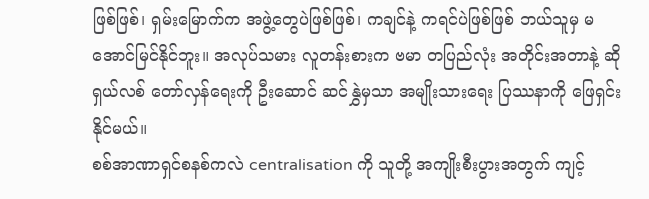ဖြစ်ဖြစ်၊ ရှမ်းမြောက်က အဖွဲ့တွေပဲဖြစ်ဖြစ်၊ ကချင်နဲ့ ကရင်ပဲဖြစ်ဖြစ် ဘယ်သူမှ မအောင်မြင်နိုင်ဘူး။ အလုပ်သမား လူတန်းစားက ဗမာ တပြည်လုံး အတိုင်းအတာနဲ့ ဆိုရှယ်လစ် တော်လှန်ရေးကို ဦးဆောင် ဆင်နွှဲမှသာ အမျိုးသားရေး ပြဿနာကို ဖြေရှင်းနိုင်မယ်။
စစ်အာဏာရှင်စနစ်ကလဲ centralisation ကို သူတို့ အကျိုးစီးပွားအတွက် ကျင့်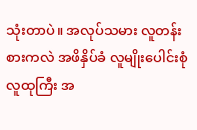သုံးတာပဲ။ အလုပ်သမား လူတန်းစားကလဲ အဖိနှိပ်ခံ လူမျိုးပေါင်းစုံ လူထုကြီး အ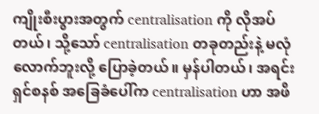ကျိုးစီးပွားအတွက် centralisation ကို လိုအပ်တယ်၊ သို့သော် centralisation တခုတည်းနဲ့ မလုံလောက်ဘူးလို့ ပြောခဲ့တယ်။ မှန်ပါတယ်၊ အရင်းရှင်စနစ် အခြေခံပေါ်က centralisation ဟာ အဖိ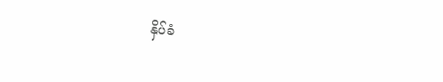နှိပ်ခံ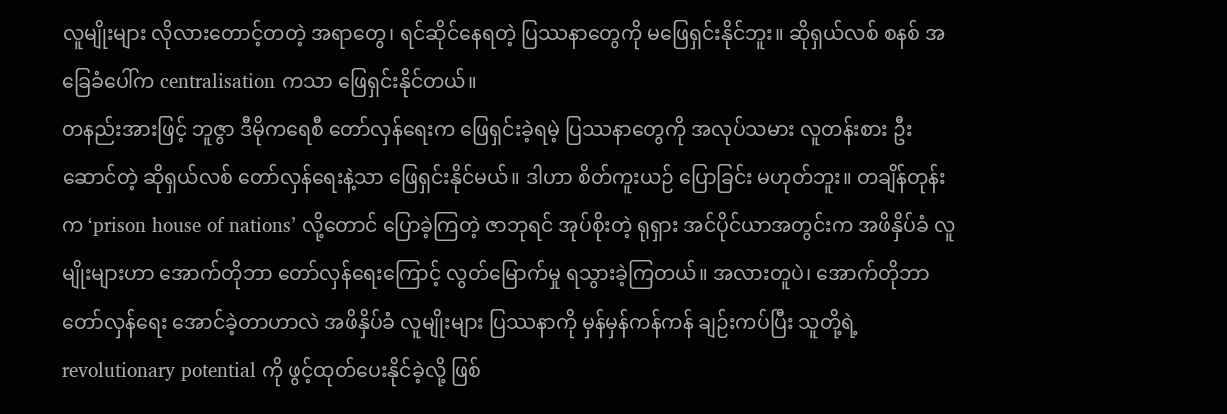လူမျိုးများ လိုလားတောင့်တတဲ့ အရာတွေ၊ ရင်ဆိုင်နေရတဲ့ ပြဿနာတွေကို မဖြေရှင်းနိုင်ဘူး။ ဆိုရှယ်လစ် စနစ် အခြေခံပေါ်က centralisation ကသာ ဖြေရှင်းနိုင်တယ်။
တနည်းအားဖြင့် ဘူဇွာ ဒီမိုကရေစီ တော်လှန်ရေးက ဖြေရှင်းခဲ့ရမဲ့ ပြဿနာတွေကို အလုပ်သမား လူတန်းစား ဦးဆောင်တဲ့ ဆိုရှယ်လစ် တော်လှန်ရေးနဲ့သာ ဖြေရှင်းနိုင်မယ်။ ဒါဟာ စိတ်ကူးယဉ် ပြောခြင်း မဟုတ်ဘူး။ တချိန်တုန်းက ‘prison house of nations’ လို့တောင် ပြောခဲ့ကြတဲ့ ဇာဘုရင် အုပ်စိုးတဲ့ ရုရှား အင်ပိုင်ယာအတွင်းက အဖိနှိပ်ခံ လူမျိုးများဟာ အောက်တိုဘာ တော်လှန်ရေးကြောင့် လွတ်မြောက်မှု ရသွားခဲ့ကြတယ်။ အလားတူပဲ၊ အောက်တိုဘာ တော်လှန်ရေး အောင်ခဲ့တာဟာလဲ အဖိနှိပ်ခံ လူမျိုးများ ပြဿနာကို မှန်မှန်ကန်ကန် ချဉ်းကပ်ပြီး သူတို့ရဲ့ revolutionary potential ကို ဖွင့်ထုတ်ပေးနိုင်ခဲ့လို့ ဖြစ်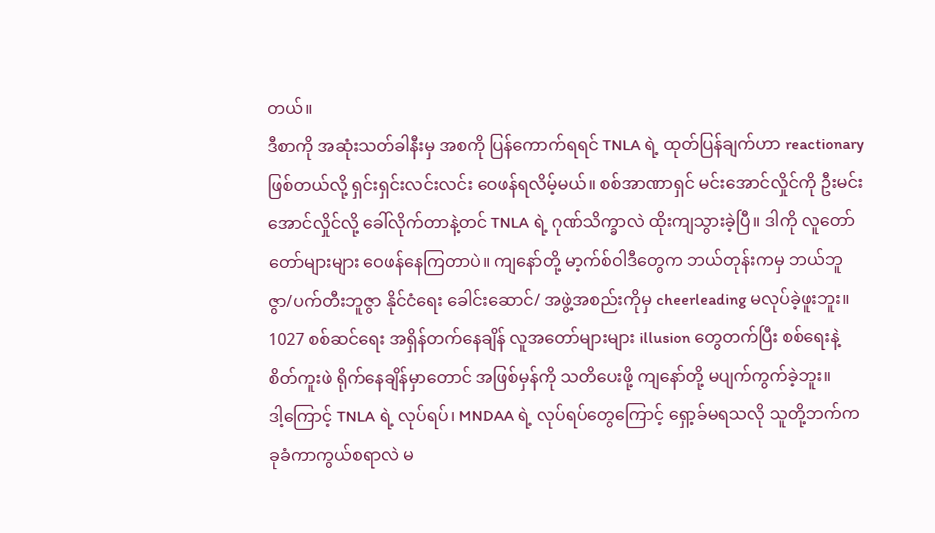တယ်။
ဒီစာကို အဆုံးသတ်ခါနီးမှ အစကို ပြန်ကောက်ရရင် TNLA ရဲ့ ထုတ်ပြန်ချက်ဟာ reactionary ဖြစ်တယ်လို့ ရှင်းရှင်းလင်းလင်း ဝေဖန်ရလိမ့်မယ်။ စစ်အာဏာရှင် မင်းအောင်လှိုင်ကို ဦးမင်းအောင်လှိုင်လို့ ခေါ်လိုက်တာနဲ့တင် TNLA ရဲ့ ဂုဏ်သိက္ခာလဲ ထိုးကျသွားခဲ့ပြီ။ ဒါကို လူတော်တော်များများ ဝေဖန်နေကြတာပဲ။ ကျနော်တို့ မာ့က်စ်ဝါဒီတွေက ဘယ်တုန်းကမှ ဘယ်ဘူဇွာ/ပက်တီးဘူဇွာ နိုင်ငံရေး ခေါင်းဆောင်/ အဖွဲ့အစည်းကိုမှ cheerleading မလုပ်ခဲ့ဖူးဘူး။ 1027 စစ်ဆင်ရေး အရှိန်တက်နေချိန် လူအတော်များများ illusion တွေတက်ပြီး စစ်ရေးနဲ့ စိတ်ကူးဖဲ ရိုက်နေချိန်မှာတောင် အဖြစ်မှန်ကို သတိပေးဖို့ ကျနော်တို့ မပျက်ကွက်ခဲ့ဘူး။
ဒါ့ကြောင့် TNLA ရဲ့ လုပ်ရပ်၊ MNDAA ရဲ့ လုပ်ရပ်တွေကြောင့် ရှော့ခ်မရသလို သူတို့ဘက်က ခုခံကာကွယ်စရာလဲ မ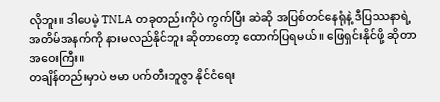လိုဘူး။ ဒါပေမဲ့ TNLA တခုတည်းကိုပဲ ကွက်ပြီး ဆဲဆို အပြစ်တင်နေရုံနဲ့ ဒီပြဿနာရဲ့ အတိမ်အနက်ကို နားမလည်နိုင်ဘူး ဆိုတာတော့ ထောက်ပြရမယ်။ ဖြေရှင်းနိုင်ဖို့ ဆိုတာ အဝေးကြီး။
တချိန်တည်းမှာပဲ ဗမာ ပက်တီးဘူဇွာ နိုင်ငံရေး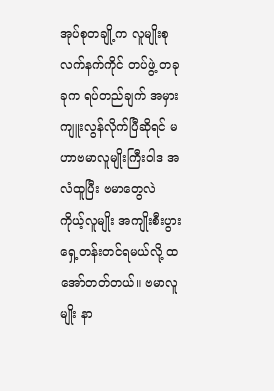အုပ်စုတချို့က လူမျိုးစု လက်နက်ကိုင် တပ်ဖွဲ့ တခုခုက ရပ်တည်ချက် အမှား ကျူးလွန်လိုက်ပြီဆိုရင် မဟာဗမာလူမျိုးကြီးဝါဒ အလံထူပြီး ဗမာတွေလဲ ကိုယ့်လူမျိုး အကျိုးစီးပွား ရှေ့တန်းတင်ရမယ်လို့ ထအော်တတ်တယ်။ ဗမာလူမျိုး နာ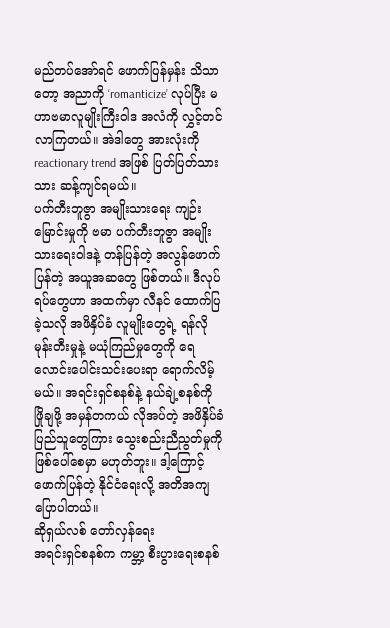မည်တပ်အော်ရင် ဖောက်ပြန်မှန်း သိသာတော့ အညာကို ‘romanticize’ လုပ်ပြီး မဟာဗမာလူမျိုးကြီးဝါဒ အလံကို လွှင့်တင်လာကြတယ်။ အဲဒါတွေ အားလုံးကို reactionary trend အဖြစ် ပြတ်ပြတ်သားသား ဆန့်ကျင်ရမယ်။
ပက်တီးဘူဇွာ အမျိုးသားရေး ကျဉ်းမြောင်းမှုကို ဗမာ ပက်တီးဘူဇွာ အမျိုးသားရေးဝါဒနဲ့ တန်ပြန်တဲ့ အလွန်ဖောက်ပြန်တဲ့ အယူအဆတွေ ဖြစ်တယ်။ ဒီလုပ်ရပ်တွေဟာ အထက်မှာ လီနင် ထောက်ပြခဲ့သလို အဖိနှိပ်ခံ လူမျိုးတွေရဲ့ ရန်လို မုန်းတီးမှုနဲ့ မယုံကြည်မှုတွေကို ရေလောင်းပေါင်းသင်းပေးရာ ရောက်လိမ့်မယ်။ အရင်းရှင်စနစ်နဲ့ နယ်ချဲ့စနစ်ကို ဖြိုချဖို့ အမှန်တကယ် လိုအပ်တဲ့ အဖိနှိပ်ခံ ပြည်သူတွေကြား သွေးစည်းညီညွတ်မှုကို ဖြစ်ပေါ်စေမှာ မဟုတ်ဘူး။ ဒါ့ကြောင့် ဖောက်ပြန်တဲ့ နိုင်ငံရေးလို့ အတိအကျ ပြောပါတယ်။
ဆိုရှယ်လစ် တော်လှန်ရေး
အရင်းရှင်စနစ်က ကမ္ဘာ့ စီးပွားရေးစနစ်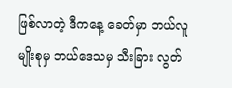ဖြစ်လာတဲ့ ဒီကနေ့ ခေတ်မှာ ဘယ်လူမျိုးစုမှ ဘယ်ဒေသမှ သီးခြား လွတ်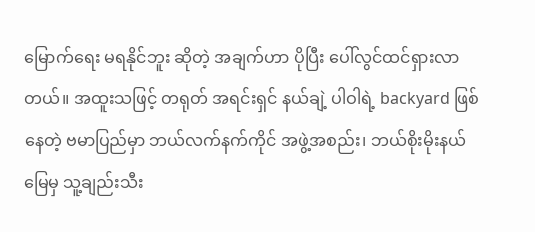မြောက်ရေး မရနိုင်ဘူး ဆိုတဲ့ အချက်ဟာ ပိုပြီး ပေါ်လွင်ထင်ရှားလာတယ်။ အထူးသဖြင့် တရုတ် အရင်းရှင် နယ်ချဲ့ ပါဝါရဲ့ backyard ဖြစ်နေတဲ့ ဗမာပြည်မှာ ဘယ်လက်နက်ကိုင် အဖွဲ့အစည်း၊ ဘယ်စိုးမိုးနယ်မြေမှ သူ့ချည်းသီး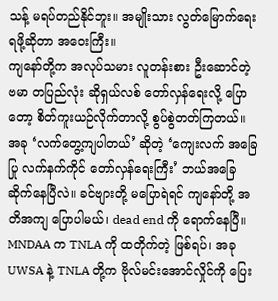သန့် မရပ်တည်နိုင်ဘူး။ အမျိုးသား လွတ်မြောက်ရေး ရဖို့ဆိုတာ အဝေးကြီး။
ကျနော်တို့က အလုပ်သမား လူတန်းစား ဦးဆောင်တဲ့ ဗမာ တပြည်လုံး ဆိုရှယ်လစ် တော်လှန်ရေးလို့ ပြောတော့ စိတ်ကူးယဉ်လိုက်တာလို့ စွပ်စွဲတတ်ကြတယ်။ အခု ‘လက်တွေ့ကျပါတယ်’ ဆိုတဲ့ ‘ကျေးလက် အခြေပြု လက်နက်ကိုင် တော်လှန်ရေးကြီး’ ဘယ်အခြေဆိုက်နေပြီလဲ။ ခင်ဗျားတို့ မပြောရဲရင် ကျနော်တို့ အတိအကျ ပြောပါမယ်၊ dead end ကို ရောက်နေပြီ။
MNDAA က TNLA ကို ထတိုက်တဲ့ ဖြစ်ရပ်၊ အခု UWSA နဲ့ TNLA တို့က ဗိုလ်မင်းအောင်လှိုင်ကို ပြေး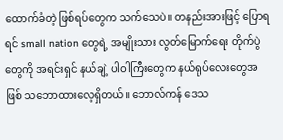ထောက်ခံတဲ့ ဖြစ်ရပ်တွေက သက်သေပဲ။ တနည်းအားဖြင့် ပြောရရင် small nation တွေရဲ့ အမျိုးသား လွတ်မြောက်ရေး တိုက်ပွဲတွေကို အရင်းရှင် နယ်ချဲ့ ပါဝါကြီးတွေက နယ်ရုပ်လေးတွေအဖြစ် သဘောထားလေ့ရှိတယ်။ ဘောလ်ကန် ဒေသ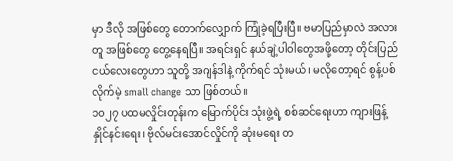မှာ ဒီလို အဖြစ်တွေ တောက်လျှောက် ကြုံခဲ့ရပြီးပြီ။ ဗမာပြည်မှာလဲ အလားတူ အဖြစ်တွေ တွေ့နေရပြီ။ အရင်းရှင် နယ်ချဲ့ပါဝါတွေအဖို့တော့ တိုင်းပြည်ငယ်လေးတွေဟာ သူတို့ အဂျန်ဒါနဲ့ ကိုက်ရင် သုံးမယ်၊ မလိုတော့ရင် စွန့်ပစ်လိုက်မဲ့ small change သာ ဖြစ်တယ်။
၁၀၂၇ ပထမလှိုင်းတုန်းက မြောက်ပိုင်း သုံးဖွဲ့ရဲ့ စစ်ဆင်ရေးဟာ ကျားဖြန့် နှိုင်နင်းရေး၊ ဗိုလ်မင်းအောင်လှိုင်ကို ဆုံးမရေး တ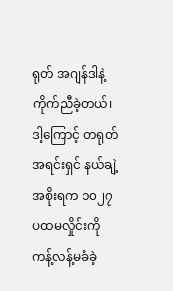ရုတ် အဂျန်ဒါနဲ့ ကိုက်ညီခဲ့တယ်၊ ဒါ့ကြောင့် တရုတ် အရင်းရှင် နယ်ချဲ့အစိုးရက ၁၀၂၇ ပထမလှိုင်းကို ကန့်လန့်မခံခဲ့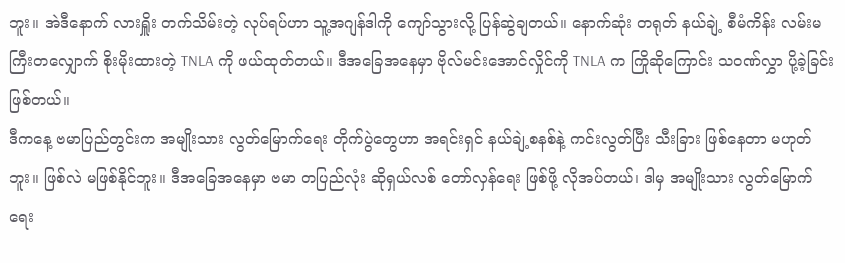ဘူး။ အဲဒီနောက် လားရှိူး တက်သိမ်းတဲ့ လုပ်ရပ်ဟာ သူ့အဂျန်ဒါကို ကျော်သွားလို့ ပြန်ဆွဲချတယ်။ နောက်ဆုံး တရုတ် နယ်ချဲ့ စီမံကိန်း လမ်းမကြီးတလျှောက် စိုးမိုးထားတဲ့ TNLA ကို ဖယ်ထုတ်တယ်။ ဒီအခြေအနေမှာ ဗိုလ်မင်းအောင်လှိုင်ကို TNLA က ကြိုဆိုကြောင်း သဝဏ်လွှာ ပို့ခဲ့ခြင်း ဖြစ်တယ်။
ဒီကနေ့ ဗမာပြည်တွင်းက အမျိုးသား လွတ်မြောက်ရေး တိုက်ပွဲတွေဟာ အရင်းရှင် နယ်ချဲ့စနစ်နဲ့ ကင်းလွတ်ပြီး သီးခြား ဖြစ်နေတာ မဟုတ်ဘူး။ ဖြစ်လဲ မဖြစ်နိုင်ဘူး။ ဒီအခြေအနေမှာ ဗမာ တပြည်လုံး ဆိုရှယ်လစ် တော်လှန်ရေး ဖြစ်ဖို့ လိုအပ်တယ်၊ ဒါမှ အမျိုးသား လွတ်မြောက်ရေး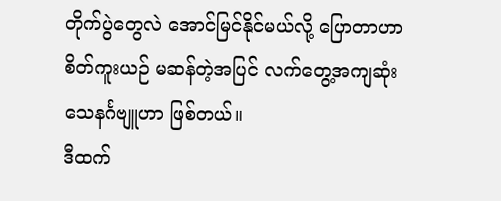တိုက်ပွဲတွေလဲ အောင်မြင်နိုင်မယ်လို့ ပြောတာဟာ စိတ်ကူးယဉ် မဆန်တဲ့အပြင် လက်တွေ့အကျဆုံး သေနင်္ဂဗျူဟာ ဖြစ်တယ်။
ဒီထက်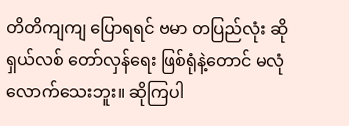တိတိကျကျ ပြောရရင် ဗမာ တပြည်လုံး ဆိုရှယ်လစ် တော်လှန်ရေး ဖြစ်ရုံနဲ့တောင် မလုံလောက်သေးဘူး။ ဆိုကြပါ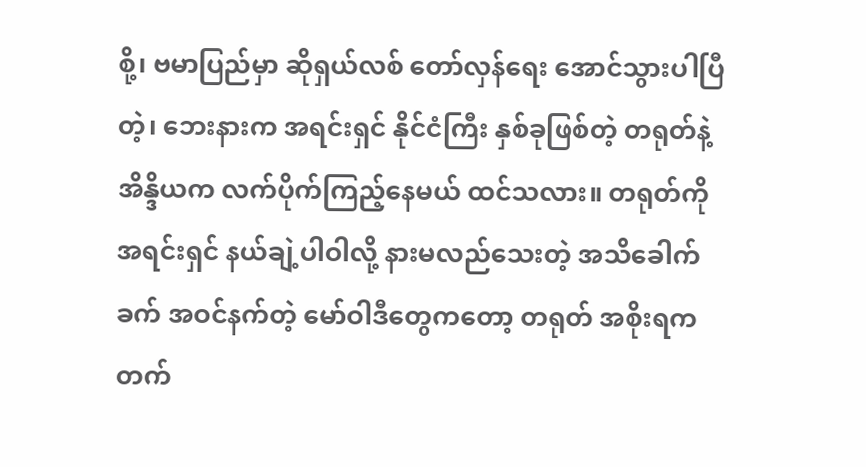စို့၊ ဗမာပြည်မှာ ဆိုရှယ်လစ် တော်လှန်ရေး အောင်သွားပါပြီတဲ့၊ ဘေးနားက အရင်းရှင် နိုင်ငံကြီး နှစ်ခုဖြစ်တဲ့ တရုတ်နဲ့ အိန္ဒိယက လက်ပိုက်ကြည့်နေမယ် ထင်သလား။ တရုတ်ကို အရင်းရှင် နယ်ချဲ့ပါဝါလို့ နားမလည်သေးတဲ့ အသိခေါက်ခက် အဝင်နက်တဲ့ မော်ဝါဒီတွေကတော့ တရုတ် အစိုးရက တက်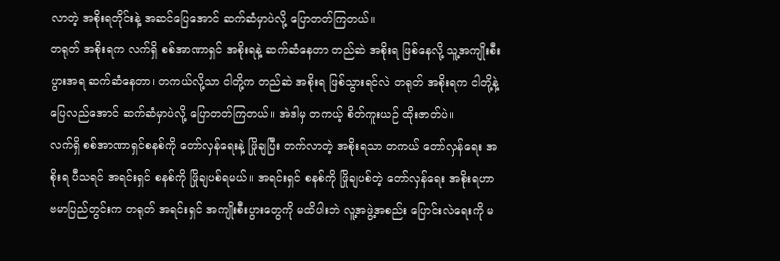လာတဲ့ အစိုးရတိုင်းနဲ့ အဆင်ပြေအောင် ဆက်ဆံမှာပဲလို့ ပြောတတ်ကြတယ်။
တရုတ် အစိုးရက လက်ရှိ စစ်အာဏာရှင် အစိုးရနဲ့ ဆက်ဆံနေတာ တည်ဆဲ အစိုးရ ဖြစ်နေလို့ သူ့အကျိုးစီးပွားအရ ဆက်ဆံနေတာ၊ တကယ်လို့သာ ငါတို့က တည်ဆဲ အစိုးရ ဖြစ်သွားရင်လဲ တရုတ် အစိုးရက ငါတို့နဲ့ ပြေလည်အောင် ဆက်ဆံမှာပဲလို့ ပြောတတ်ကြတယ်။ အဲဒါမှ တကယ့် စိတ်ကူးယဉ် ထိုးဇာတ်ပဲ။
လက်ရှိ စစ်အာဏာရှင်စနစ်ကို တော်လှန်ရေးနဲ့ ဖြိုချပြီး တက်လာတဲ့ အစိုးရသာ တကယ် တော်လှန်ရေး အစိုးရ ပီသရင် အရင်းရှင် စနစ်ကို ဖြိုချပစ်ရမယ်။ အရင်းရှင် စနစ်ကို ဖြိုချပစ်တဲ့ တော်လှန်ရေး အစိုးရဟာ ဗမာပြည်တွင်းက တရုတ် အရင်းရှင် အကျိုးစီးပွားတွေကို မထိပါးဘဲ လူ့အဖွဲ့အစည်း ပြောင်းလဲရေးကို မ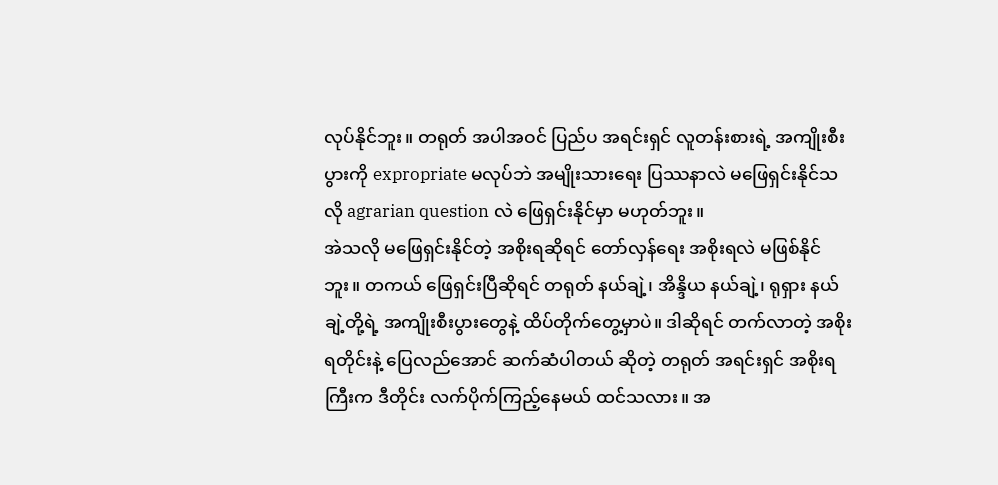လုပ်နိုင်ဘူး။ တရုတ် အပါအဝင် ပြည်ပ အရင်းရှင် လူတန်းစားရဲ့ အကျိုးစီးပွားကို expropriate မလုပ်ဘဲ အမျိုးသားရေး ပြဿနာလဲ မဖြေရှင်းနိုင်သလို agrarian question လဲ ဖြေရှင်းနိုင်မှာ မဟုတ်ဘူး။
အဲသလို မဖြေရှင်းနိုင်တဲ့ အစိုးရဆိုရင် တော်လှန်ရေး အစိုးရလဲ မဖြစ်နိုင်ဘူး။ တကယ် ဖြေရှင်းပြီဆိုရင် တရုတ် နယ်ချဲ့၊ အိန္ဒိယ နယ်ချဲ့၊ ရုရှား နယ်ချဲ့တို့ရဲ့ အကျိုးစီးပွားတွေနဲ့ ထိပ်တိုက်တွေ့မှာပဲ။ ဒါဆိုရင် တက်လာတဲ့ အစိုးရတိုင်းနဲ့ ပြေလည်အောင် ဆက်ဆံပါတယ် ဆိုတဲ့ တရုတ် အရင်းရှင် အစိုးရကြီးက ဒီတိုင်း လက်ပိုက်ကြည့်နေမယ် ထင်သလား။ အ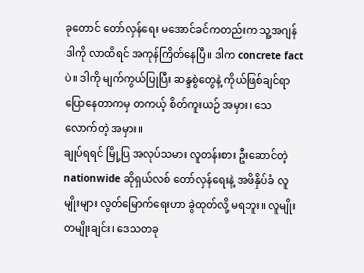ခုတောင် တော်လှန်ရေး မအောင်ခင်ကတည်းက သူ့အဂျန်ဒါကို လာထိရင် အကုန်ကြိတ်နေပြီ။ ဒါက concrete fact ပဲ။ ဒါကို မျက်ကွယ်ပြုပြီး ဆန္ဒစွဲတွေနဲ့ ကိုယ်ဖြစ်ချင်ရာ ပြောနေတာကမှ တကယ့် စိတ်ကူးယဉ် အမှား၊ သေလောက်တဲ့ အမှား။
ချုပ်ရရင် မြို့ပြ အလုပ်သမား လူတန်းစား ဦးဆောင်တဲ့ nationwide ဆိုရှယ်လစ် တော်လှန်ရေးနဲ့ အဖိနှိပ်ခံ လူမျိုးများ လွတ်မြောက်ရေးဟာ ခွဲထုတ်လို့ မရဘူး။ လူမျိုး တမျိုးချင်း၊ ဒေသတခု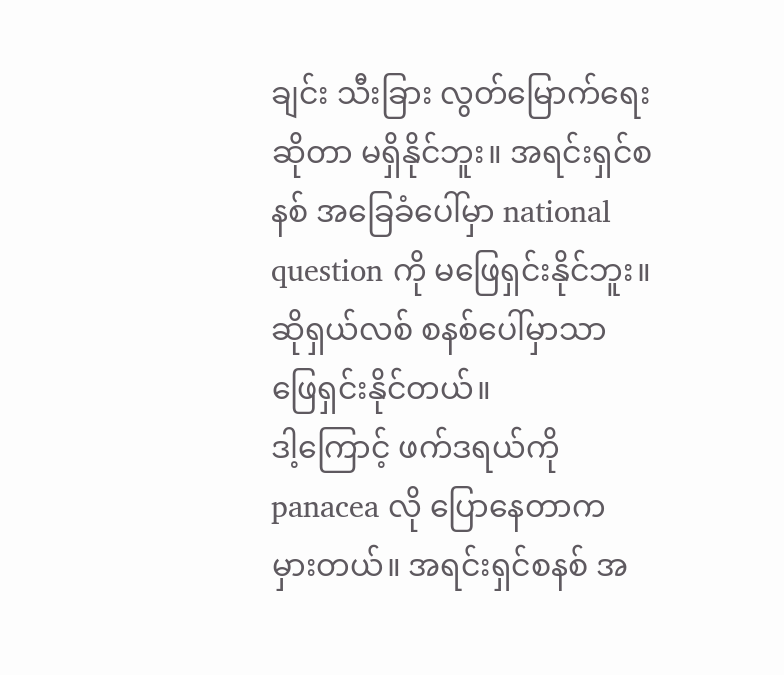ချင်း သီးခြား လွတ်မြောက်ရေး ဆိုတာ မရှိနိုင်ဘူး။ အရင်းရှင်စနစ် အခြေခံပေါ်မှာ national question ကို မဖြေရှင်းနိုင်ဘူး။ ဆိုရှယ်လစ် စနစ်ပေါ်မှာသာ ဖြေရှင်းနိုင်တယ်။
ဒါ့ကြောင့် ဖက်ဒရယ်ကို panacea လို ပြောနေတာက မှားတယ်။ အရင်းရှင်စနစ် အ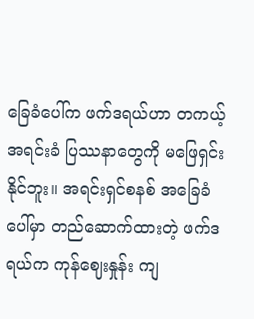ခြေခံပေါ်က ဖက်ဒရယ်ဟာ တကယ့် အရင်းခံ ပြဿနာတွေကို မဖြေရှင်းနိုင်ဘူး။ အရင်းရှင်စနစ် အခြေခံပေါ်မှာ တည်ဆောက်ထားတဲ့ ဖက်ဒရယ်က ကုန်ဈေးနှုန်း ကျ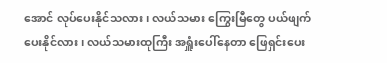အောင် လုပ်ပေးနိုင်သလား၊ လယ်သမား ကြွေးမြီတွေ ပယ်ဖျက်ပေးနိုင်လား၊ လယ်သမားထုကြီး အရှူံးပေါ်နေတာ ဖြေရှင်းပေး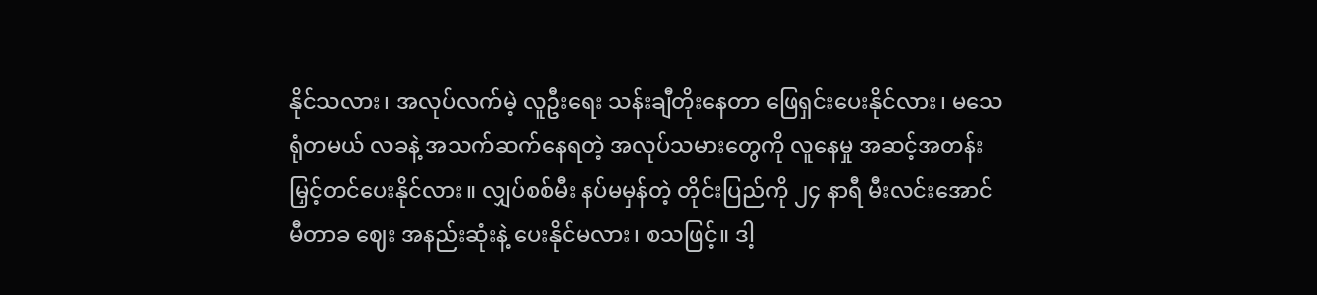နိုင်သလား၊ အလုပ်လက်မဲ့ လူဦးရေး သန်းချီတိုးနေတာ ဖြေရှင်းပေးနိုင်လား၊ မသေရုံတမယ် လခနဲ့ အသက်ဆက်နေရတဲ့ အလုပ်သမားတွေကို လူနေမှု အဆင့်အတန်း မြှင့်တင်ပေးနိုင်လား။ လျှပ်စစ်မီး နပ်မမှန်တဲ့ တိုင်းပြည်ကို ၂၄ နာရီ မီးလင်းအောင် မီတာခ ဈေး အနည်းဆုံးနဲ့ ပေးနိုင်မလား၊ စသဖြင့်။ ဒါ့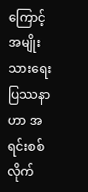ကြောင့် အမျိုးသားရေး ပြဿနာဟာ အရင်းစစ်လိုက်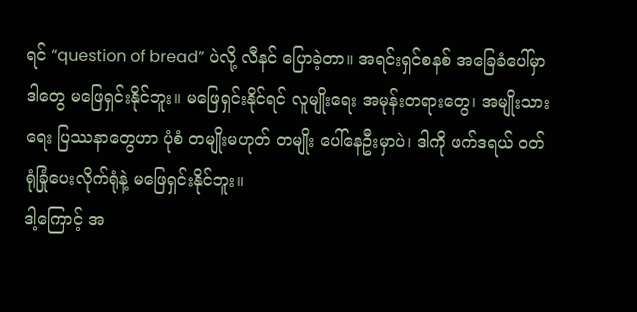ရင် “question of bread” ပဲလို့ လီနင် ပြောခဲ့တာ။ အရင်းရှင်စနစ် အခြေခံပေါ်မှာ ဒါတွေ မဖြေရှင်းနိုင်ဘူး။ မဖြေရှင်းနိုင်ရင် လူမျိုးရေး အမုန်းတရားတွေ၊ အမျိုးသားရေး ပြဿနာတွေဟာ ပုံစံ တမျိုးမဟုတ် တမျိုး ပေါ်နေဦးမှာပဲ၊ ဒါကို ဖက်ဒရယ် ဝတ်ရုံခြုံပေးလိုက်ရုံနဲ့ မဖြေရှင်းနိုင်ဘူး။
ဒါ့ကြောင့် အ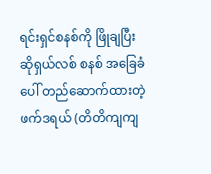ရင်းရှင်စနစ်ကို ဖြိုချပြီး ဆိုရှယ်လစ် စနစ် အခြေခံပေါ် တည်ဆောက်ထားတဲ့ ဖက်ဒရယ် (တိတိကျကျ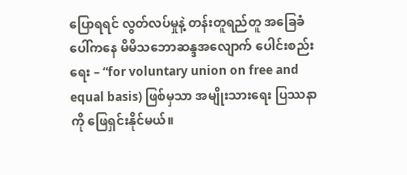ပြောရရင် လွတ်လပ်မှုနဲ့ တန်းတူရည်တူ အခြေခံပေါ်ကနေ မိမိသဘောဆန္ဒအလျောက် ပေါင်းစည်းရေး – “for voluntary union on free and equal basis) ဖြစ်မှသာ အမျိုးသားရေး ပြဿနာကို ဖြေရှင်းနိုင်မယ်။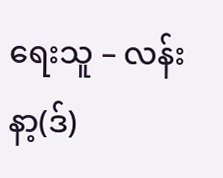ရေးသူ – လန်းနာ့(ဒ်)